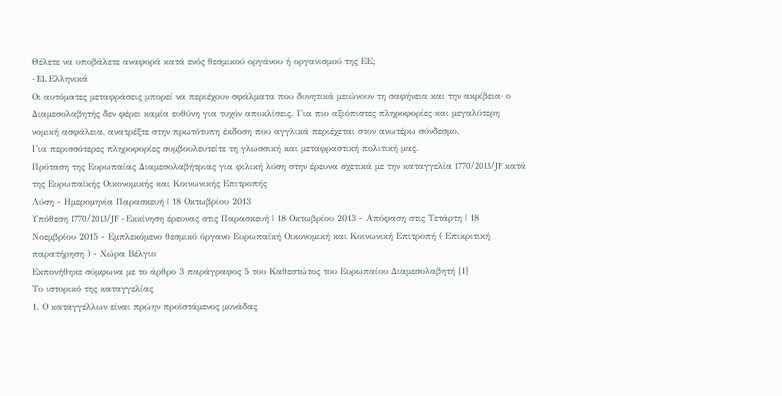Θέλετε να υποβάλετε αναφορά κατά ενός θεσμικού οργάνου ή οργανισμού της ΕΕ;
- EL Ελληνικά
Οι αυτόματες μεταφράσεις μπορεί να περιέχουν σφάλματα που δυνητικά μειώνουν τη σαφήνεια και την ακρίβεια· ο Διαμεσολαβητής δεν φέρει καμία ευθύνη για τυχόν αποκλίσεις. Για πιο αξιόπιστες πληροφορίες και μεγαλύτερη νομική ασφάλεια, ανατρέξτε στην πρωτότυπη έκδοση που αγγλικά περιέχεται στον ανωτέρω σύνδεσμο.
Για περισσότερες πληροφορίες συμβουλευτείτε τη γλωσσική και μεταφραστική πολιτική μας.
Πρόταση της Ευρωπαίας Διαμεσολαβήτριας για φιλική λύση στην έρευνα σχετικά με την καταγγελία 1770/2013/JF κατά της Ευρωπαϊκής Οικονομικής και Κοινωνικής Επιτροπής
Λύση - Hμερομηνία Παρασκευή | 18 Οκτωβρίου 2013
Υπόθεση 1770/2013/JF - Εκκίνηση έρευνας στις Παρασκευή | 18 Οκτωβρίου 2013 - Απόφαση στις Τετάρτη | 18 Νοεμβρίου 2015 - Εμπλεκόμενο θεσμικό όργανο Ευρωπαϊκή Οικονομική και Κοινωνική Επιτροπή ( Επικριτική παρατήρηση ) - Χώρα Βέλγιο
Εκπονήθηκε σύμφωνα με το άρθρο 3 παράγραφος 5 του Καθεστώτος του Ευρωπαίου Διαμεσολαβητή [1]
Το ιστορικό της καταγγελίας
1. Ο καταγγέλλων είναι πρώην προϊστάμενος μονάδας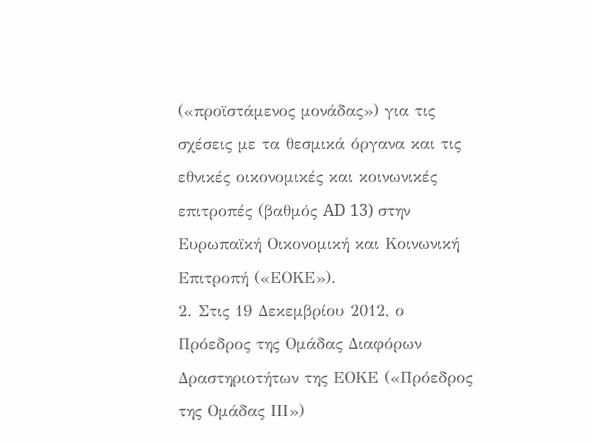(«προϊστάμενος μονάδας») για τις σχέσεις με τα θεσμικά όργανα και τις εθνικές οικονομικές και κοινωνικές επιτροπές (βαθμός AD 13) στην Ευρωπαϊκή Οικονομική και Κοινωνική Επιτροπή («ΕΟΚΕ»).
2. Στις 19 Δεκεμβρίου 2012, ο Πρόεδρος της Ομάδας Διαφόρων Δραστηριοτήτων της ΕΟΚΕ («Πρόεδρος της Ομάδας ΙΙΙ»)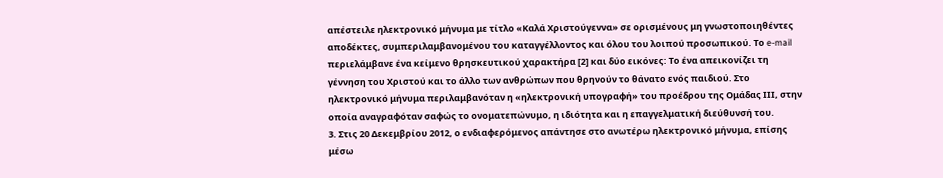απέστειλε ηλεκτρονικό μήνυμα με τίτλο «Καλά Χριστούγεννα» σε ορισμένους μη γνωστοποιηθέντες αποδέκτες, συμπεριλαμβανομένου του καταγγέλλοντος και όλου του λοιπού προσωπικού. Το e-mail περιελάμβανε ένα κείμενο θρησκευτικού χαρακτήρα [2] και δύο εικόνες: Το ένα απεικονίζει τη γέννηση του Χριστού και το άλλο των ανθρώπων που θρηνούν το θάνατο ενός παιδιού. Στο ηλεκτρονικό μήνυμα περιλαμβανόταν η «ηλεκτρονική υπογραφή» του προέδρου της Ομάδας ΙΙΙ, στην οποία αναγραφόταν σαφώς το ονοματεπώνυμο, η ιδιότητα και η επαγγελματική διεύθυνσή του.
3. Στις 20 Δεκεμβρίου 2012, ο ενδιαφερόμενος απάντησε στο ανωτέρω ηλεκτρονικό μήνυμα, επίσης μέσω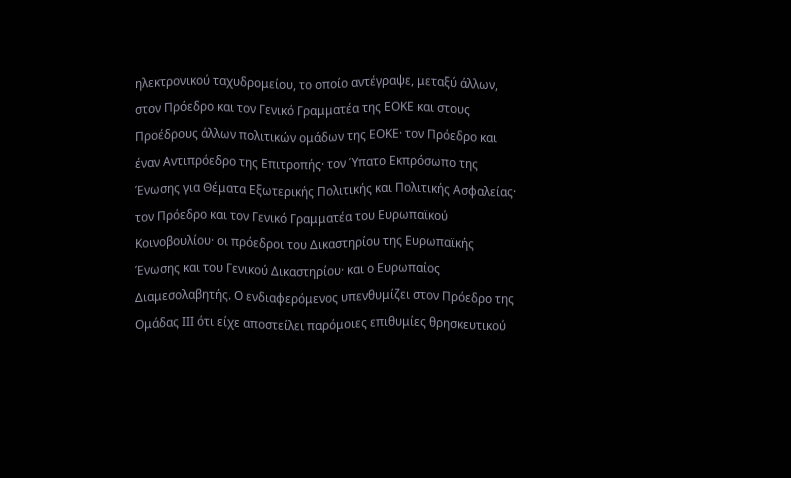ηλεκτρονικού ταχυδρομείου, το οποίο αντέγραψε, μεταξύ άλλων, στον Πρόεδρο και τον Γενικό Γραμματέα της ΕΟΚΕ και στους Προέδρους άλλων πολιτικών ομάδων της ΕΟΚΕ· τον Πρόεδρο και έναν Αντιπρόεδρο της Επιτροπής· τον Ύπατο Εκπρόσωπο της Ένωσης για Θέματα Εξωτερικής Πολιτικής και Πολιτικής Ασφαλείας· τον Πρόεδρο και τον Γενικό Γραμματέα του Ευρωπαϊκού Κοινοβουλίου· οι πρόεδροι του Δικαστηρίου της Ευρωπαϊκής Ένωσης και του Γενικού Δικαστηρίου· και ο Ευρωπαίος Διαμεσολαβητής. Ο ενδιαφερόμενος υπενθυμίζει στον Πρόεδρο της Ομάδας ΙΙΙ ότι είχε αποστείλει παρόμοιες επιθυμίες θρησκευτικού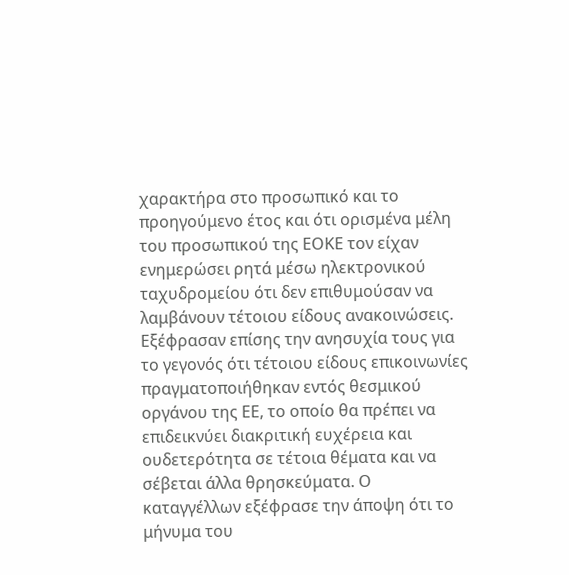χαρακτήρα στο προσωπικό και το προηγούμενο έτος και ότι ορισμένα μέλη του προσωπικού της ΕΟΚΕ τον είχαν ενημερώσει ρητά μέσω ηλεκτρονικού ταχυδρομείου ότι δεν επιθυμούσαν να λαμβάνουν τέτοιου είδους ανακοινώσεις. Εξέφρασαν επίσης την ανησυχία τους για το γεγονός ότι τέτοιου είδους επικοινωνίες πραγματοποιήθηκαν εντός θεσμικού οργάνου της ΕΕ, το οποίο θα πρέπει να επιδεικνύει διακριτική ευχέρεια και ουδετερότητα σε τέτοια θέματα και να σέβεται άλλα θρησκεύματα. Ο καταγγέλλων εξέφρασε την άποψη ότι το μήνυμα του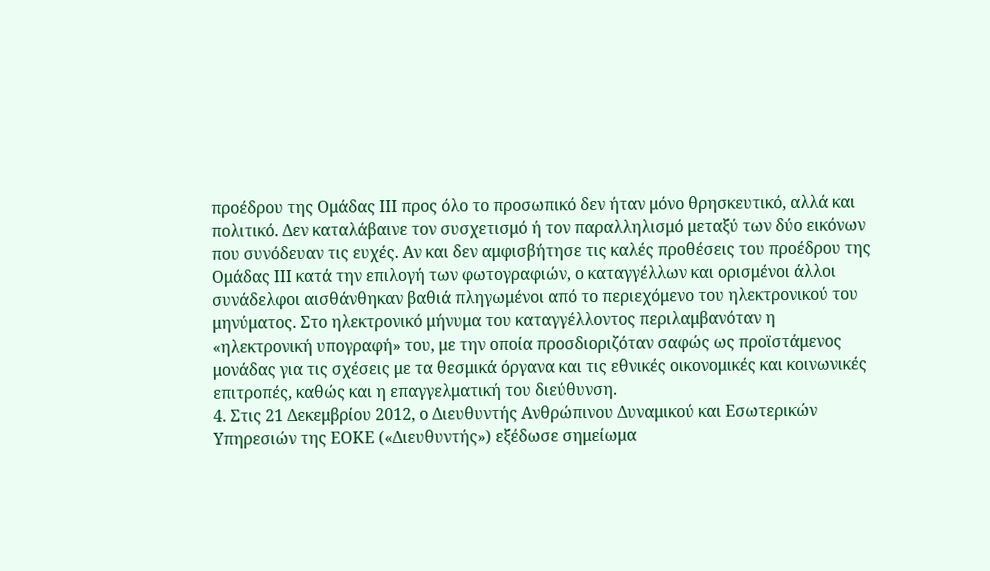προέδρου της Ομάδας ΙΙΙ προς όλο το προσωπικό δεν ήταν μόνο θρησκευτικό, αλλά και πολιτικό. Δεν καταλάβαινε τον συσχετισμό ή τον παραλληλισμό μεταξύ των δύο εικόνων που συνόδευαν τις ευχές. Αν και δεν αμφισβήτησε τις καλές προθέσεις του προέδρου της Ομάδας ΙΙΙ κατά την επιλογή των φωτογραφιών, ο καταγγέλλων και ορισμένοι άλλοι συνάδελφοι αισθάνθηκαν βαθιά πληγωμένοι από το περιεχόμενο του ηλεκτρονικού του μηνύματος. Στο ηλεκτρονικό μήνυμα του καταγγέλλοντος περιλαμβανόταν η «ηλεκτρονική υπογραφή» του, με την οποία προσδιοριζόταν σαφώς ως προϊστάμενος μονάδας για τις σχέσεις με τα θεσμικά όργανα και τις εθνικές οικονομικές και κοινωνικές επιτροπές, καθώς και η επαγγελματική του διεύθυνση.
4. Στις 21 Δεκεμβρίου 2012, ο Διευθυντής Ανθρώπινου Δυναμικού και Εσωτερικών Υπηρεσιών της ΕΟΚΕ («Διευθυντής») εξέδωσε σημείωμα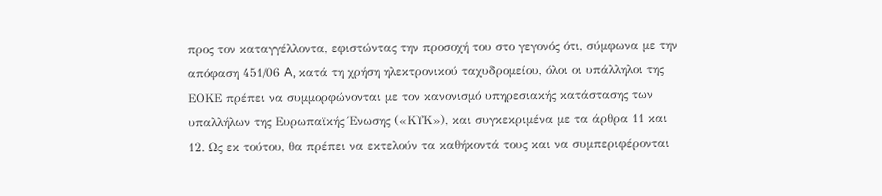προς τον καταγγέλλοντα, εφιστώντας την προσοχή του στο γεγονός ότι, σύμφωνα με την απόφαση 451/06 A, κατά τη χρήση ηλεκτρονικού ταχυδρομείου, όλοι οι υπάλληλοι της ΕΟΚΕ πρέπει να συμμορφώνονται με τον κανονισμό υπηρεσιακής κατάστασης των υπαλλήλων της Ευρωπαϊκής Ένωσης («ΚΥΚ»), και συγκεκριμένα με τα άρθρα 11 και 12. Ως εκ τούτου, θα πρέπει να εκτελούν τα καθήκοντά τους και να συμπεριφέρονται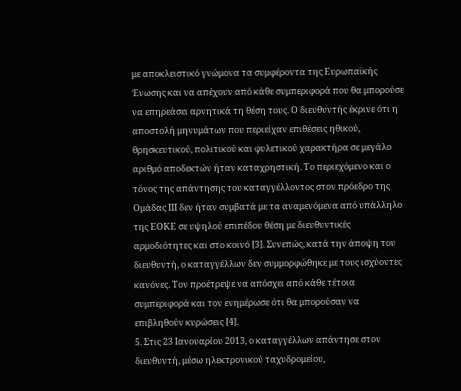με αποκλειστικό γνώμονα τα συμφέροντα της Ευρωπαϊκής Ένωσης και να απέχουν από κάθε συμπεριφορά που θα μπορούσε να επηρεάσει αρνητικά τη θέση τους. Ο διευθυντής έκρινε ότι η αποστολή μηνυμάτων που περιείχαν επιθέσεις ηθικού, θρησκευτικού, πολιτικού και φυλετικού χαρακτήρα σε μεγάλο αριθμό αποδεκτών ήταν καταχρηστική. Το περιεχόμενο και ο τόνος της απάντησης του καταγγέλλοντος στον πρόεδρο της Ομάδας ΙΙΙ δεν ήταν συμβατά με τα αναμενόμενα από υπάλληλο της ΕΟΚΕ σε υψηλού επιπέδου θέση με διευθυντικές αρμοδιότητες και στο κοινό [3]. Συνεπώς, κατά την άποψη του διευθυντή, ο καταγγέλλων δεν συμμορφώθηκε με τους ισχύοντες κανόνες. Τον προέτρεψε να απόσχει από κάθε τέτοια συμπεριφορά και τον ενημέρωσε ότι θα μπορούσαν να επιβληθούν κυρώσεις [4].
5. Στις 23 Ιανουαρίου 2013, ο καταγγέλλων απάντησε στον διευθυντή, μέσω ηλεκτρονικού ταχυδρομείου,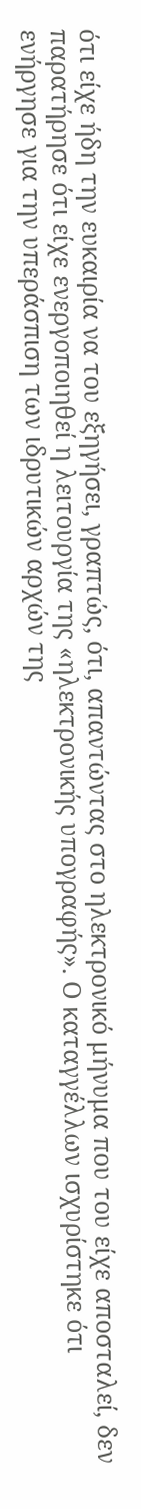ότι είχε ήδη την ευκαιρία να του εξηγήσει, γραπτώς, ότι, απαντώντας στο ηλεκτρονικό μήνυμα που του είχε αποσταλεί, δεν παρατήρησε ότι είχε ενεργοποιηθεί η λειτουργία της «ηλεκτρονικής υπογραφής». Ο καταγγέλλων ισχυρίστηκε ότι ενήργησε για την υπεράσπιση των ιδρυτικών αρχών της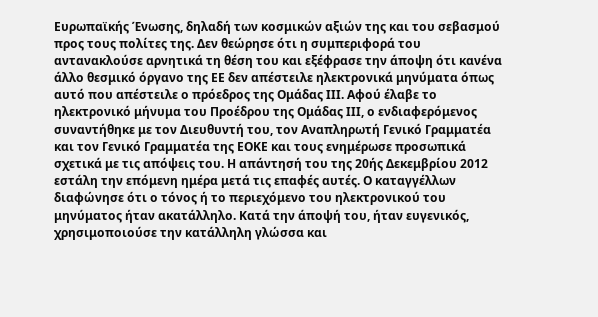Ευρωπαϊκής Ένωσης, δηλαδή των κοσμικών αξιών της και του σεβασμού προς τους πολίτες της. Δεν θεώρησε ότι η συμπεριφορά του αντανακλούσε αρνητικά τη θέση του και εξέφρασε την άποψη ότι κανένα άλλο θεσμικό όργανο της ΕΕ δεν απέστειλε ηλεκτρονικά μηνύματα όπως αυτό που απέστειλε ο πρόεδρος της Ομάδας ΙΙΙ. Αφού έλαβε το ηλεκτρονικό μήνυμα του Προέδρου της Ομάδας ΙΙΙ, ο ενδιαφερόμενος συναντήθηκε με τον Διευθυντή του, τον Αναπληρωτή Γενικό Γραμματέα και τον Γενικό Γραμματέα της ΕΟΚΕ και τους ενημέρωσε προσωπικά σχετικά με τις απόψεις του. Η απάντησή του της 20ής Δεκεμβρίου 2012 εστάλη την επόμενη ημέρα μετά τις επαφές αυτές. Ο καταγγέλλων διαφώνησε ότι ο τόνος ή το περιεχόμενο του ηλεκτρονικού του μηνύματος ήταν ακατάλληλο. Κατά την άποψή του, ήταν ευγενικός, χρησιμοποιούσε την κατάλληλη γλώσσα και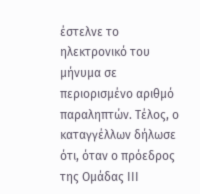έστελνε το ηλεκτρονικό του μήνυμα σε περιορισμένο αριθμό παραληπτών. Τέλος, ο καταγγέλλων δήλωσε ότι, όταν ο πρόεδρος της Ομάδας ΙΙΙ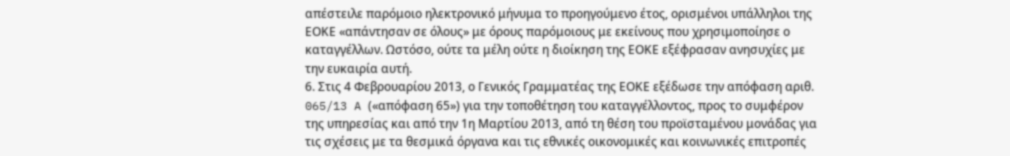απέστειλε παρόμοιο ηλεκτρονικό μήνυμα το προηγούμενο έτος, ορισμένοι υπάλληλοι της ΕΟΚΕ «απάντησαν σε όλους» με όρους παρόμοιους με εκείνους που χρησιμοποίησε ο καταγγέλλων. Ωστόσο, ούτε τα μέλη ούτε η διοίκηση της ΕΟΚΕ εξέφρασαν ανησυχίες με την ευκαιρία αυτή.
6. Στις 4 Φεβρουαρίου 2013, ο Γενικός Γραμματέας της ΕΟΚΕ εξέδωσε την απόφαση αριθ. 065/13 A («απόφαση 65») για την τοποθέτηση του καταγγέλλοντος, προς το συμφέρον της υπηρεσίας και από την 1η Μαρτίου 2013, από τη θέση του προϊσταμένου μονάδας για τις σχέσεις με τα θεσμικά όργανα και τις εθνικές οικονομικές και κοινωνικές επιτροπές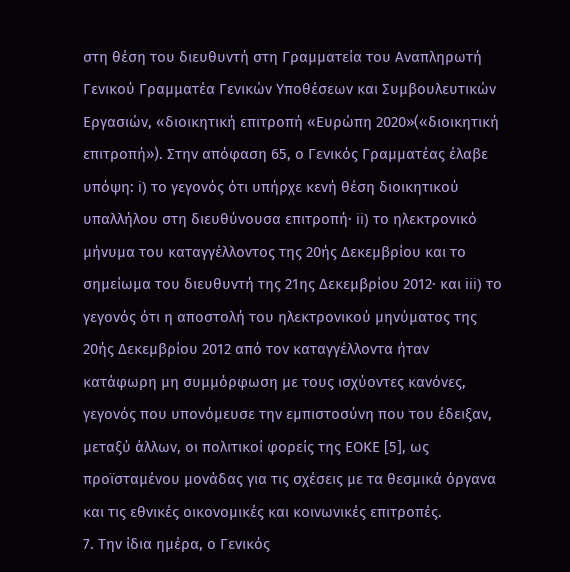στη θέση του διευθυντή στη Γραμματεία του Αναπληρωτή Γενικού Γραμματέα Γενικών Υποθέσεων και Συμβουλευτικών Εργασιών, «διοικητική επιτροπή «Ευρώπη 2020»(«διοικητική επιτροπή»). Στην απόφαση 65, ο Γενικός Γραμματέας έλαβε υπόψη: i) το γεγονός ότι υπήρχε κενή θέση διοικητικού υπαλλήλου στη διευθύνουσα επιτροπή· ii) το ηλεκτρονικό μήνυμα του καταγγέλλοντος της 20ής Δεκεμβρίου και το σημείωμα του διευθυντή της 21ης Δεκεμβρίου 2012· και iii) το γεγονός ότι η αποστολή του ηλεκτρονικού μηνύματος της 20ής Δεκεμβρίου 2012 από τον καταγγέλλοντα ήταν κατάφωρη μη συμμόρφωση με τους ισχύοντες κανόνες, γεγονός που υπονόμευσε την εμπιστοσύνη που του έδειξαν, μεταξύ άλλων, οι πολιτικοί φορείς της ΕΟΚΕ [5], ως προϊσταμένου μονάδας για τις σχέσεις με τα θεσμικά όργανα και τις εθνικές οικονομικές και κοινωνικές επιτροπές.
7. Την ίδια ημέρα, ο Γενικός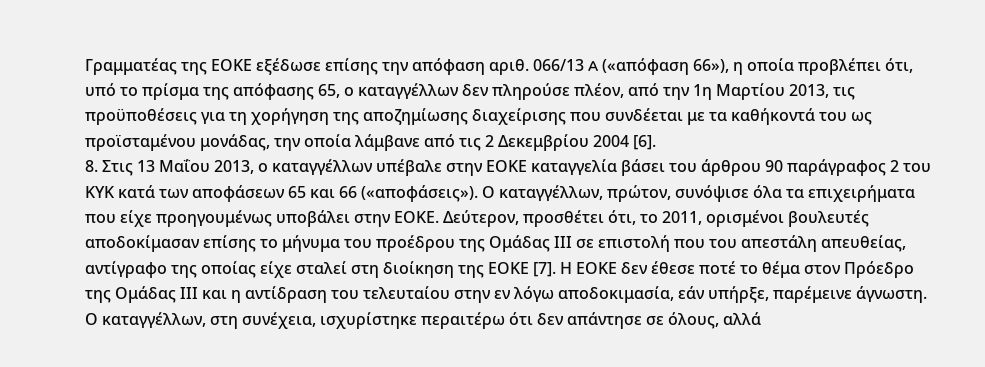Γραμματέας της ΕΟΚΕ εξέδωσε επίσης την απόφαση αριθ. 066/13 A («απόφαση 66»), η οποία προβλέπει ότι, υπό το πρίσμα της απόφασης 65, ο καταγγέλλων δεν πληρούσε πλέον, από την 1η Μαρτίου 2013, τις προϋποθέσεις για τη χορήγηση της αποζημίωσης διαχείρισης που συνδέεται με τα καθήκοντά του ως προϊσταμένου μονάδας, την οποία λάμβανε από τις 2 Δεκεμβρίου 2004 [6].
8. Στις 13 Μαΐου 2013, ο καταγγέλλων υπέβαλε στην ΕΟΚΕ καταγγελία βάσει του άρθρου 90 παράγραφος 2 του ΚΥΚ κατά των αποφάσεων 65 και 66 («αποφάσεις»). Ο καταγγέλλων, πρώτον, συνόψισε όλα τα επιχειρήματα που είχε προηγουμένως υποβάλει στην ΕΟΚΕ. Δεύτερον, προσθέτει ότι, το 2011, ορισμένοι βουλευτές αποδοκίμασαν επίσης το μήνυμα του προέδρου της Ομάδας ΙΙΙ σε επιστολή που του απεστάλη απευθείας, αντίγραφο της οποίας είχε σταλεί στη διοίκηση της ΕΟΚΕ [7]. Η ΕΟΚΕ δεν έθεσε ποτέ το θέμα στον Πρόεδρο της Ομάδας ΙΙΙ και η αντίδραση του τελευταίου στην εν λόγω αποδοκιμασία, εάν υπήρξε, παρέμεινε άγνωστη. Ο καταγγέλλων, στη συνέχεια, ισχυρίστηκε περαιτέρω ότι δεν απάντησε σε όλους, αλλά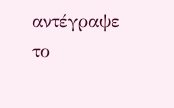αντέγραψε το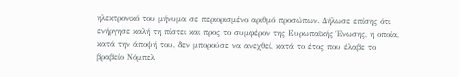ηλεκτρονικό του μήνυμα σε περιορισμένο αριθμό προσώπων. Δήλωσε επίσης ότι ενήργησε καλή τη πίστει και προς το συμφέρον της Ευρωπαϊκής Ένωσης, η οποία, κατά την άποψή του, δεν μπορούσε να ανεχθεί, κατά το έτος που έλαβε το βραβείο Νόμπελ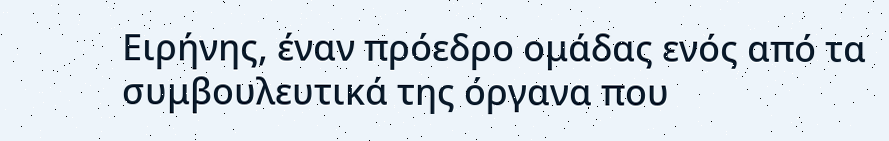Ειρήνης, έναν πρόεδρο ομάδας ενός από τα συμβουλευτικά της όργανα που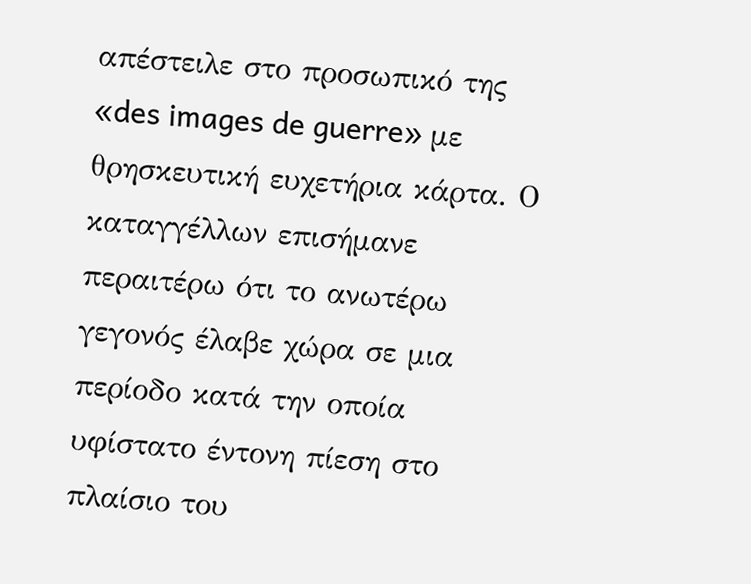απέστειλε στο προσωπικό της «des images de guerre» με θρησκευτική ευχετήρια κάρτα. Ο καταγγέλλων επισήμανε περαιτέρω ότι το ανωτέρω γεγονός έλαβε χώρα σε μια περίοδο κατά την οποία υφίστατο έντονη πίεση στο πλαίσιο του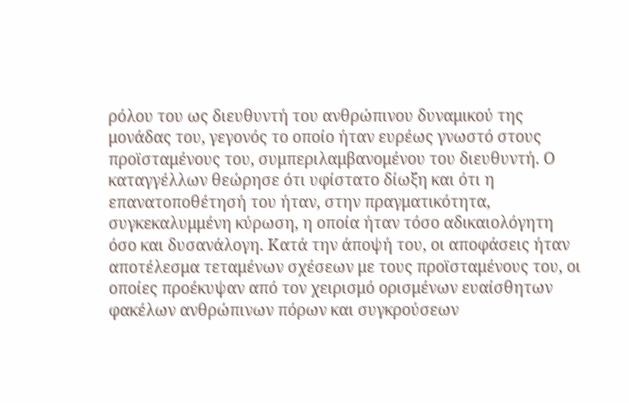ρόλου του ως διευθυντή του ανθρώπινου δυναμικού της μονάδας του, γεγονός το οποίο ήταν ευρέως γνωστό στους προϊσταμένους του, συμπεριλαμβανομένου του διευθυντή. Ο καταγγέλλων θεώρησε ότι υφίστατο δίωξη και ότι η επανατοποθέτησή του ήταν, στην πραγματικότητα, συγκεκαλυμμένη κύρωση, η οποία ήταν τόσο αδικαιολόγητη όσο και δυσανάλογη. Κατά την άποψή του, οι αποφάσεις ήταν αποτέλεσμα τεταμένων σχέσεων με τους προϊσταμένους του, οι οποίες προέκυψαν από τον χειρισμό ορισμένων ευαίσθητων φακέλων ανθρώπινων πόρων και συγκρούσεων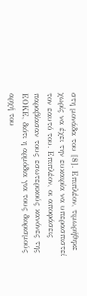στη μονάδα του [8]. Επιπλέον, τιμωρήθηκε χωρίς να έχει την ευκαιρία να υπερασπιστεί τον εαυτό του. Επιπλέον, οι αποφάσεις παραβίασαν τους εσωτερικούς κανόνες της ΕΟΚΕ, διότι η αρμόδια για τους διορισμούς αρχή του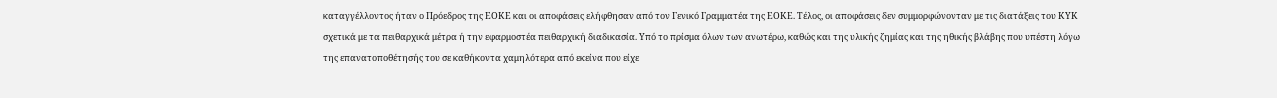καταγγέλλοντος ήταν ο Πρόεδρος της ΕΟΚΕ και οι αποφάσεις ελήφθησαν από τον Γενικό Γραμματέα της ΕΟΚΕ. Τέλος, οι αποφάσεις δεν συμμορφώνονταν με τις διατάξεις του ΚΥΚ σχετικά με τα πειθαρχικά μέτρα ή την εφαρμοστέα πειθαρχική διαδικασία. Υπό το πρίσμα όλων των ανωτέρω, καθώς και της υλικής ζημίας και της ηθικής βλάβης που υπέστη λόγω της επανατοποθέτησής του σε καθήκοντα χαμηλότερα από εκείνα που είχε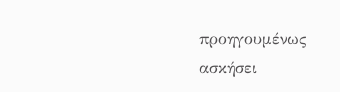προηγουμένως ασκήσει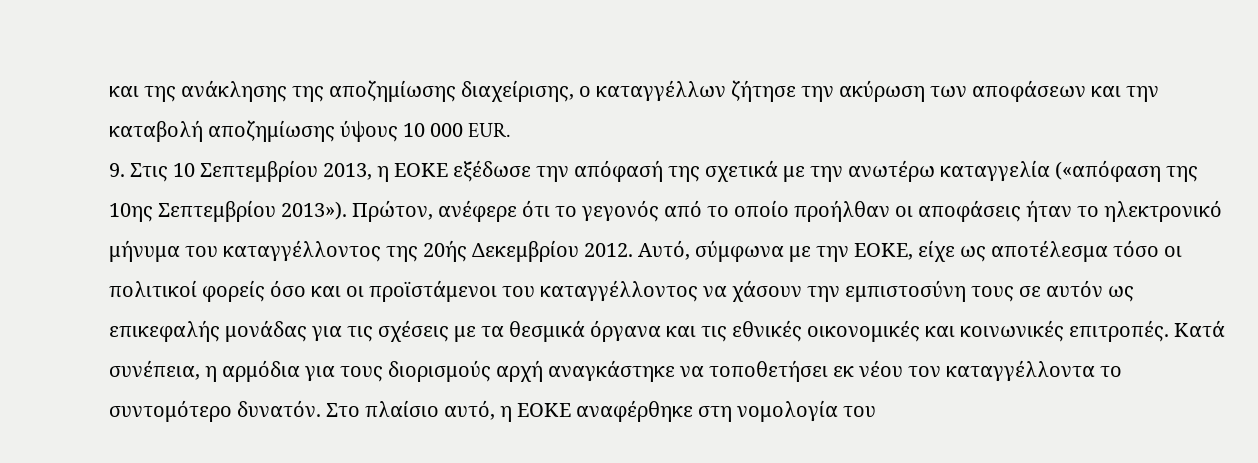και της ανάκλησης της αποζημίωσης διαχείρισης, ο καταγγέλλων ζήτησε την ακύρωση των αποφάσεων και την καταβολή αποζημίωσης ύψους 10 000 EUR.
9. Στις 10 Σεπτεμβρίου 2013, η ΕΟΚΕ εξέδωσε την απόφασή της σχετικά με την ανωτέρω καταγγελία («απόφαση της 10ης Σεπτεμβρίου 2013»). Πρώτον, ανέφερε ότι το γεγονός από το οποίο προήλθαν οι αποφάσεις ήταν το ηλεκτρονικό μήνυμα του καταγγέλλοντος της 20ής Δεκεμβρίου 2012. Αυτό, σύμφωνα με την ΕΟΚΕ, είχε ως αποτέλεσμα τόσο οι πολιτικοί φορείς όσο και οι προϊστάμενοι του καταγγέλλοντος να χάσουν την εμπιστοσύνη τους σε αυτόν ως επικεφαλής μονάδας για τις σχέσεις με τα θεσμικά όργανα και τις εθνικές οικονομικές και κοινωνικές επιτροπές. Κατά συνέπεια, η αρμόδια για τους διορισμούς αρχή αναγκάστηκε να τοποθετήσει εκ νέου τον καταγγέλλοντα το συντομότερο δυνατόν. Στο πλαίσιο αυτό, η ΕΟΚΕ αναφέρθηκε στη νομολογία του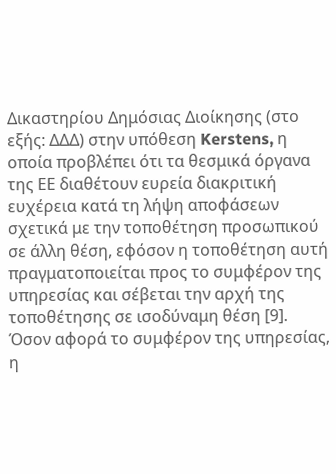Δικαστηρίου Δημόσιας Διοίκησης (στο εξής: ΔΔΔ) στην υπόθεση Kerstens, η οποία προβλέπει ότι τα θεσμικά όργανα της ΕΕ διαθέτουν ευρεία διακριτική ευχέρεια κατά τη λήψη αποφάσεων σχετικά με την τοποθέτηση προσωπικού σε άλλη θέση, εφόσον η τοποθέτηση αυτή πραγματοποιείται προς το συμφέρον της υπηρεσίας και σέβεται την αρχή της τοποθέτησης σε ισοδύναμη θέση [9]. Όσον αφορά το συμφέρον της υπηρεσίας, η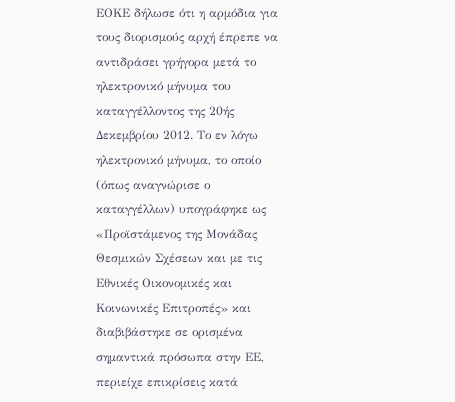ΕΟΚΕ δήλωσε ότι η αρμόδια για τους διορισμούς αρχή έπρεπε να αντιδράσει γρήγορα μετά το ηλεκτρονικό μήνυμα του καταγγέλλοντος της 20ής Δεκεμβρίου 2012. Το εν λόγω ηλεκτρονικό μήνυμα, το οποίο (όπως αναγνώρισε ο καταγγέλλων) υπογράφηκε ως «Προϊστάμενος της Μονάδας Θεσμικών Σχέσεων και με τις Εθνικές Οικονομικές και Κοινωνικές Επιτροπές» και διαβιβάστηκε σε ορισμένα σημαντικά πρόσωπα στην ΕΕ, περιείχε επικρίσεις κατά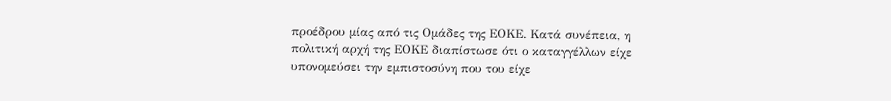προέδρου μίας από τις Ομάδες της ΕΟΚΕ. Κατά συνέπεια, η πολιτική αρχή της ΕΟΚΕ διαπίστωσε ότι ο καταγγέλλων είχε υπονομεύσει την εμπιστοσύνη που του είχε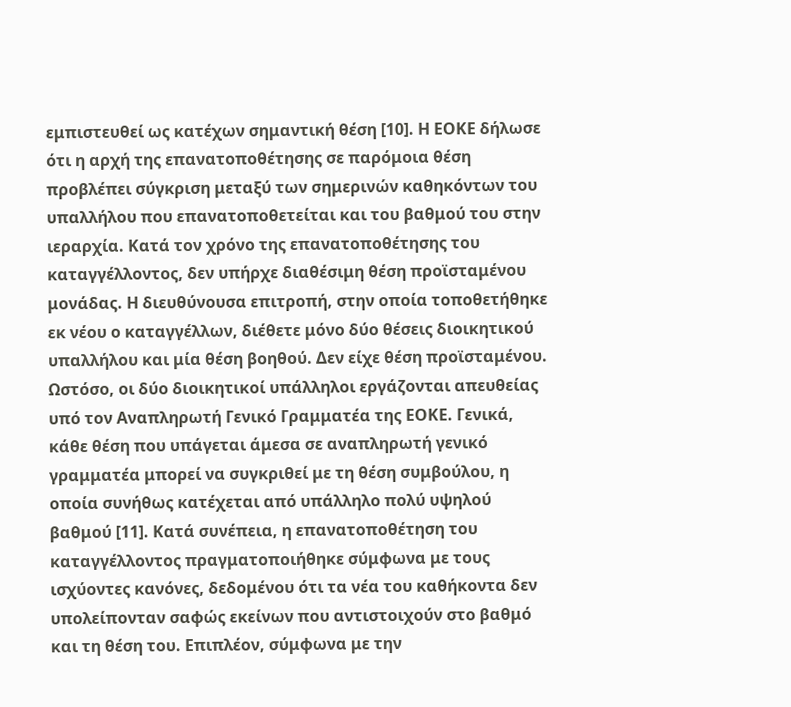εμπιστευθεί ως κατέχων σημαντική θέση [10]. Η ΕΟΚΕ δήλωσε ότι η αρχή της επανατοποθέτησης σε παρόμοια θέση προβλέπει σύγκριση μεταξύ των σημερινών καθηκόντων του υπαλλήλου που επανατοποθετείται και του βαθμού του στην ιεραρχία. Κατά τον χρόνο της επανατοποθέτησης του καταγγέλλοντος, δεν υπήρχε διαθέσιμη θέση προϊσταμένου μονάδας. Η διευθύνουσα επιτροπή, στην οποία τοποθετήθηκε εκ νέου ο καταγγέλλων, διέθετε μόνο δύο θέσεις διοικητικού υπαλλήλου και μία θέση βοηθού. Δεν είχε θέση προϊσταμένου. Ωστόσο, οι δύο διοικητικοί υπάλληλοι εργάζονται απευθείας υπό τον Αναπληρωτή Γενικό Γραμματέα της ΕΟΚΕ. Γενικά, κάθε θέση που υπάγεται άμεσα σε αναπληρωτή γενικό γραμματέα μπορεί να συγκριθεί με τη θέση συμβούλου, η οποία συνήθως κατέχεται από υπάλληλο πολύ υψηλού βαθμού [11]. Κατά συνέπεια, η επανατοποθέτηση του καταγγέλλοντος πραγματοποιήθηκε σύμφωνα με τους ισχύοντες κανόνες, δεδομένου ότι τα νέα του καθήκοντα δεν υπολείπονταν σαφώς εκείνων που αντιστοιχούν στο βαθμό και τη θέση του. Επιπλέον, σύμφωνα με την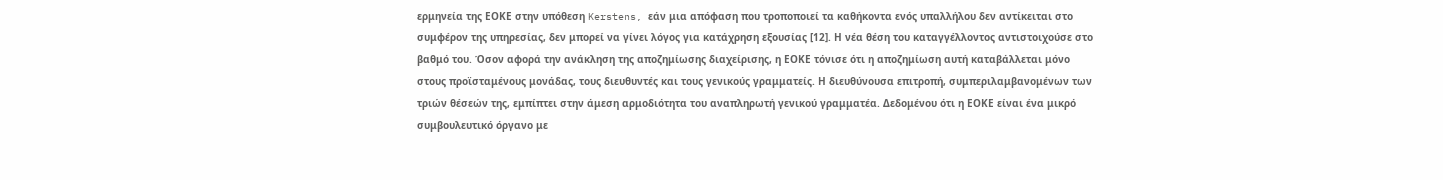ερμηνεία της ΕΟΚΕ στην υπόθεση Kerstens, εάν μια απόφαση που τροποποιεί τα καθήκοντα ενός υπαλλήλου δεν αντίκειται στο συμφέρον της υπηρεσίας, δεν μπορεί να γίνει λόγος για κατάχρηση εξουσίας [12]. Η νέα θέση του καταγγέλλοντος αντιστοιχούσε στο βαθμό του. Όσον αφορά την ανάκληση της αποζημίωσης διαχείρισης, η ΕΟΚΕ τόνισε ότι η αποζημίωση αυτή καταβάλλεται μόνο στους προϊσταμένους μονάδας, τους διευθυντές και τους γενικούς γραμματείς. Η διευθύνουσα επιτροπή, συμπεριλαμβανομένων των τριών θέσεών της, εμπίπτει στην άμεση αρμοδιότητα του αναπληρωτή γενικού γραμματέα. Δεδομένου ότι η ΕΟΚΕ είναι ένα μικρό συμβουλευτικό όργανο με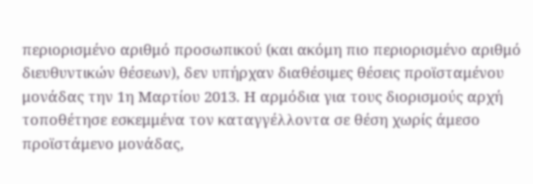περιορισμένο αριθμό προσωπικού (και ακόμη πιο περιορισμένο αριθμό διευθυντικών θέσεων), δεν υπήρχαν διαθέσιμες θέσεις προϊσταμένου μονάδας την 1η Μαρτίου 2013. Η αρμόδια για τους διορισμούς αρχή τοποθέτησε εσκεμμένα τον καταγγέλλοντα σε θέση χωρίς άμεσο προϊστάμενο μονάδας,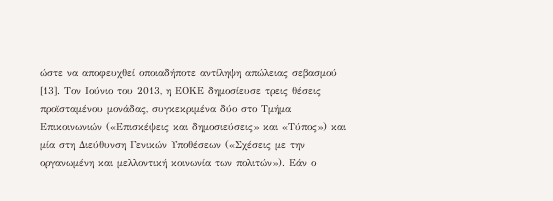ώστε να αποφευχθεί οποιαδήποτε αντίληψη απώλειας σεβασμού [13]. Τον Ιούνιο του 2013, η ΕΟΚΕ δημοσίευσε τρεις θέσεις προϊσταμένου μονάδας, συγκεκριμένα δύο στο Τμήμα Επικοινωνιών («Επισκέψεις και δημοσιεύσεις» και «Τύπος») και μία στη Διεύθυνση Γενικών Υποθέσεων («Σχέσεις με την οργανωμένη και μελλοντική κοινωνία των πολιτών»). Εάν ο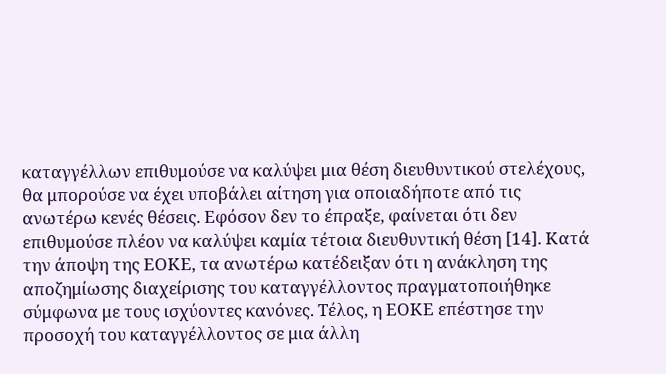καταγγέλλων επιθυμούσε να καλύψει μια θέση διευθυντικού στελέχους, θα μπορούσε να έχει υποβάλει αίτηση για οποιαδήποτε από τις ανωτέρω κενές θέσεις. Εφόσον δεν το έπραξε, φαίνεται ότι δεν επιθυμούσε πλέον να καλύψει καμία τέτοια διευθυντική θέση [14]. Κατά την άποψη της ΕΟΚΕ, τα ανωτέρω κατέδειξαν ότι η ανάκληση της αποζημίωσης διαχείρισης του καταγγέλλοντος πραγματοποιήθηκε σύμφωνα με τους ισχύοντες κανόνες. Τέλος, η ΕΟΚΕ επέστησε την προσοχή του καταγγέλλοντος σε μια άλλη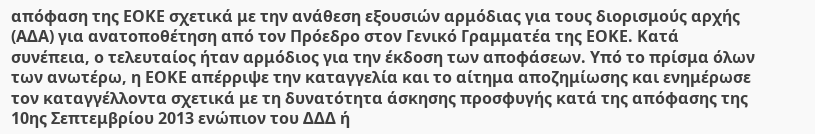απόφαση της ΕΟΚΕ σχετικά με την ανάθεση εξουσιών αρμόδιας για τους διορισμούς αρχής (ΑΔΑ) για ανατοποθέτηση από τον Πρόεδρο στον Γενικό Γραμματέα της ΕΟΚΕ. Κατά συνέπεια, ο τελευταίος ήταν αρμόδιος για την έκδοση των αποφάσεων. Υπό το πρίσμα όλων των ανωτέρω, η ΕΟΚΕ απέρριψε την καταγγελία και το αίτημα αποζημίωσης και ενημέρωσε τον καταγγέλλοντα σχετικά με τη δυνατότητα άσκησης προσφυγής κατά της απόφασης της 10ης Σεπτεμβρίου 2013 ενώπιον του ΔΔΔ ή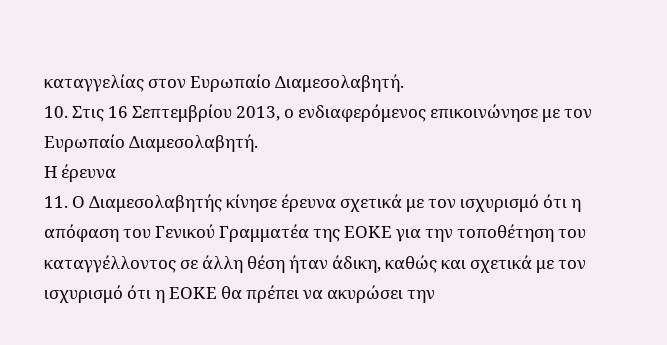καταγγελίας στον Ευρωπαίο Διαμεσολαβητή.
10. Στις 16 Σεπτεμβρίου 2013, ο ενδιαφερόμενος επικοινώνησε με τον Ευρωπαίο Διαμεσολαβητή.
Η έρευνα
11. Ο Διαμεσολαβητής κίνησε έρευνα σχετικά με τον ισχυρισμό ότι η απόφαση του Γενικού Γραμματέα της ΕΟΚΕ για την τοποθέτηση του καταγγέλλοντος σε άλλη θέση ήταν άδικη, καθώς και σχετικά με τον ισχυρισμό ότι η ΕΟΚΕ θα πρέπει να ακυρώσει την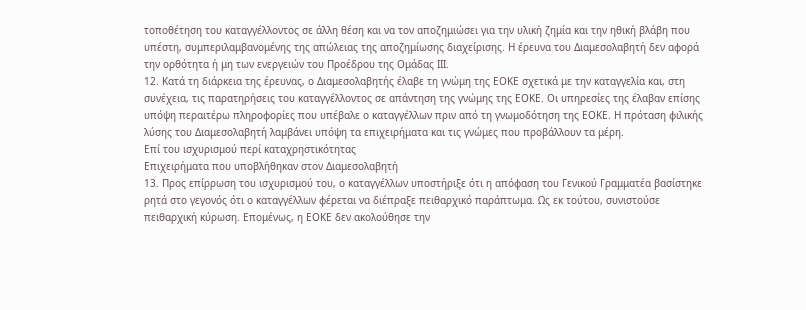τοποθέτηση του καταγγέλλοντος σε άλλη θέση και να τον αποζημιώσει για την υλική ζημία και την ηθική βλάβη που υπέστη, συμπεριλαμβανομένης της απώλειας της αποζημίωσης διαχείρισης. Η έρευνα του Διαμεσολαβητή δεν αφορά την ορθότητα ή μη των ενεργειών του Προέδρου της Ομάδας ΙΙΙ.
12. Κατά τη διάρκεια της έρευνας, ο Διαμεσολαβητής έλαβε τη γνώμη της ΕΟΚΕ σχετικά με την καταγγελία και, στη συνέχεια, τις παρατηρήσεις του καταγγέλλοντος σε απάντηση της γνώμης της ΕΟΚΕ. Οι υπηρεσίες της έλαβαν επίσης υπόψη περαιτέρω πληροφορίες που υπέβαλε ο καταγγέλλων πριν από τη γνωμοδότηση της ΕΟΚΕ. Η πρόταση φιλικής λύσης του Διαμεσολαβητή λαμβάνει υπόψη τα επιχειρήματα και τις γνώμες που προβάλλουν τα μέρη.
Επί του ισχυρισμού περί καταχρηστικότητας
Επιχειρήματα που υποβλήθηκαν στον Διαμεσολαβητή
13. Προς επίρρωση του ισχυρισμού του, ο καταγγέλλων υποστήριξε ότι η απόφαση του Γενικού Γραμματέα βασίστηκε ρητά στο γεγονός ότι ο καταγγέλλων φέρεται να διέπραξε πειθαρχικό παράπτωμα. Ως εκ τούτου, συνιστούσε πειθαρχική κύρωση. Επομένως, η ΕΟΚΕ δεν ακολούθησε την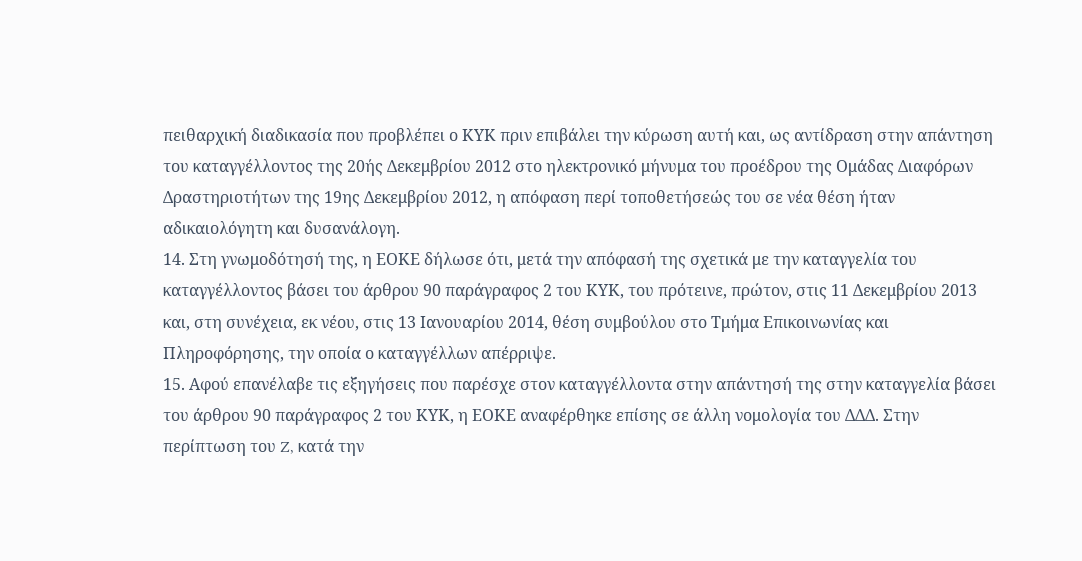πειθαρχική διαδικασία που προβλέπει ο ΚΥΚ πριν επιβάλει την κύρωση αυτή και, ως αντίδραση στην απάντηση του καταγγέλλοντος της 20ής Δεκεμβρίου 2012 στο ηλεκτρονικό μήνυμα του προέδρου της Ομάδας Διαφόρων Δραστηριοτήτων της 19ης Δεκεμβρίου 2012, η απόφαση περί τοποθετήσεώς του σε νέα θέση ήταν αδικαιολόγητη και δυσανάλογη.
14. Στη γνωμοδότησή της, η ΕΟΚΕ δήλωσε ότι, μετά την απόφασή της σχετικά με την καταγγελία του καταγγέλλοντος βάσει του άρθρου 90 παράγραφος 2 του ΚΥΚ, του πρότεινε, πρώτον, στις 11 Δεκεμβρίου 2013 και, στη συνέχεια, εκ νέου, στις 13 Ιανουαρίου 2014, θέση συμβούλου στο Τμήμα Επικοινωνίας και Πληροφόρησης, την οποία ο καταγγέλλων απέρριψε.
15. Αφού επανέλαβε τις εξηγήσεις που παρέσχε στον καταγγέλλοντα στην απάντησή της στην καταγγελία βάσει του άρθρου 90 παράγραφος 2 του ΚΥΚ, η ΕΟΚΕ αναφέρθηκε επίσης σε άλλη νομολογία του ΔΔΔ. Στην περίπτωση του Z, κατά την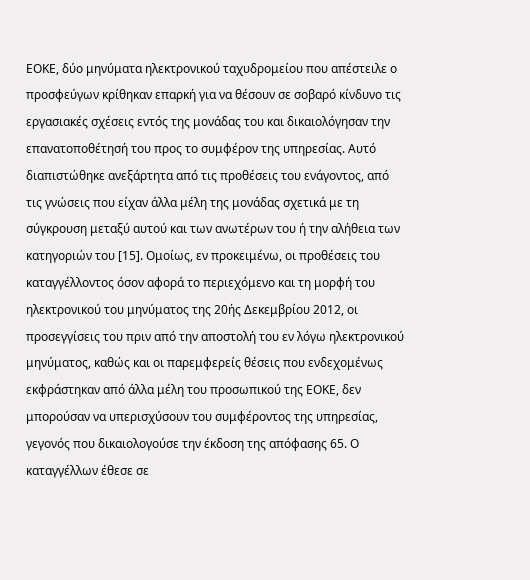ΕΟΚΕ, δύο μηνύματα ηλεκτρονικού ταχυδρομείου που απέστειλε ο προσφεύγων κρίθηκαν επαρκή για να θέσουν σε σοβαρό κίνδυνο τις εργασιακές σχέσεις εντός της μονάδας του και δικαιολόγησαν την επανατοποθέτησή του προς το συμφέρον της υπηρεσίας. Αυτό διαπιστώθηκε ανεξάρτητα από τις προθέσεις του ενάγοντος, από τις γνώσεις που είχαν άλλα μέλη της μονάδας σχετικά με τη σύγκρουση μεταξύ αυτού και των ανωτέρων του ή την αλήθεια των κατηγοριών του [15]. Ομοίως, εν προκειμένω, οι προθέσεις του καταγγέλλοντος όσον αφορά το περιεχόμενο και τη μορφή του ηλεκτρονικού του μηνύματος της 20ής Δεκεμβρίου 2012, οι προσεγγίσεις του πριν από την αποστολή του εν λόγω ηλεκτρονικού μηνύματος, καθώς και οι παρεμφερείς θέσεις που ενδεχομένως εκφράστηκαν από άλλα μέλη του προσωπικού της ΕΟΚΕ, δεν μπορούσαν να υπερισχύσουν του συμφέροντος της υπηρεσίας, γεγονός που δικαιολογούσε την έκδοση της απόφασης 65. Ο καταγγέλλων έθεσε σε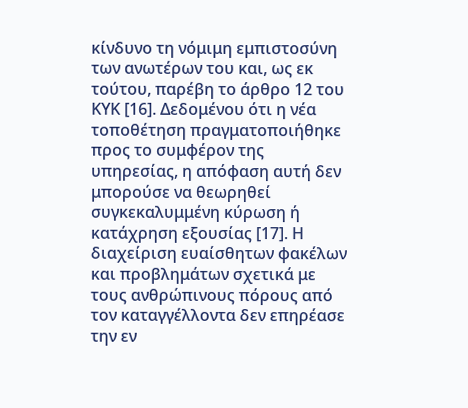κίνδυνο τη νόμιμη εμπιστοσύνη των ανωτέρων του και, ως εκ τούτου, παρέβη το άρθρο 12 του ΚΥΚ [16]. Δεδομένου ότι η νέα τοποθέτηση πραγματοποιήθηκε προς το συμφέρον της υπηρεσίας, η απόφαση αυτή δεν μπορούσε να θεωρηθεί συγκεκαλυμμένη κύρωση ή κατάχρηση εξουσίας [17]. Η διαχείριση ευαίσθητων φακέλων και προβλημάτων σχετικά με τους ανθρώπινους πόρους από τον καταγγέλλοντα δεν επηρέασε την εν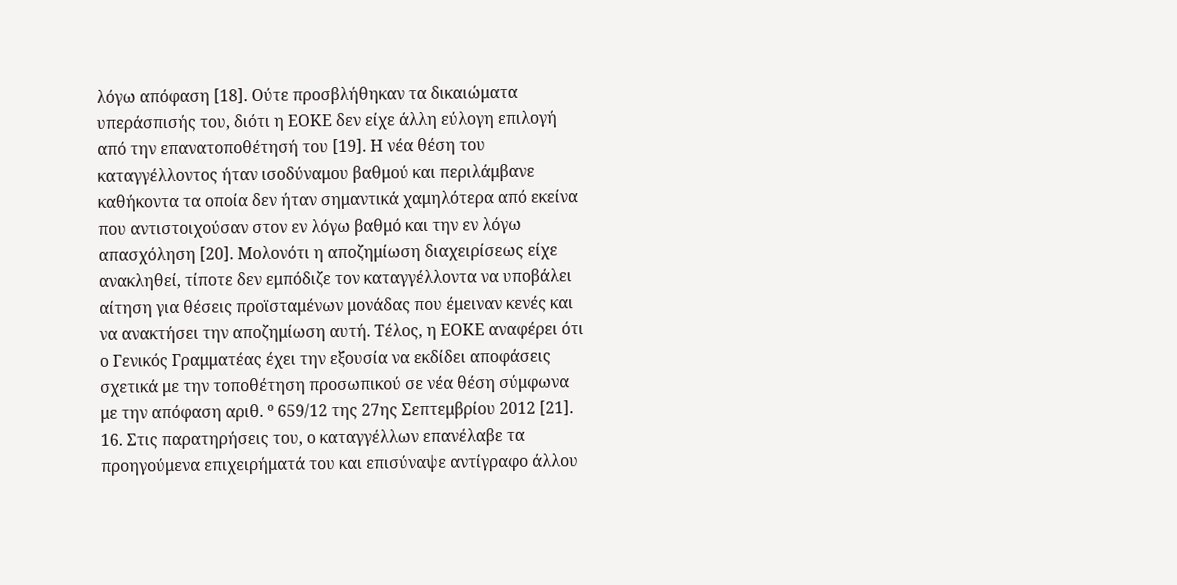λόγω απόφαση [18]. Ούτε προσβλήθηκαν τα δικαιώματα υπεράσπισής του, διότι η ΕΟΚΕ δεν είχε άλλη εύλογη επιλογή από την επανατοποθέτησή του [19]. Η νέα θέση του καταγγέλλοντος ήταν ισοδύναμου βαθμού και περιλάμβανε καθήκοντα τα οποία δεν ήταν σημαντικά χαμηλότερα από εκείνα που αντιστοιχούσαν στον εν λόγω βαθμό και την εν λόγω απασχόληση [20]. Μολονότι η αποζημίωση διαχειρίσεως είχε ανακληθεί, τίποτε δεν εμπόδιζε τον καταγγέλλοντα να υποβάλει αίτηση για θέσεις προϊσταμένων μονάδας που έμειναν κενές και να ανακτήσει την αποζημίωση αυτή. Τέλος, η ΕΟΚΕ αναφέρει ότι ο Γενικός Γραμματέας έχει την εξουσία να εκδίδει αποφάσεις σχετικά με την τοποθέτηση προσωπικού σε νέα θέση σύμφωνα με την απόφαση αριθ. º 659/12 της 27ης Σεπτεμβρίου 2012 [21].
16. Στις παρατηρήσεις του, ο καταγγέλλων επανέλαβε τα προηγούμενα επιχειρήματά του και επισύναψε αντίγραφο άλλου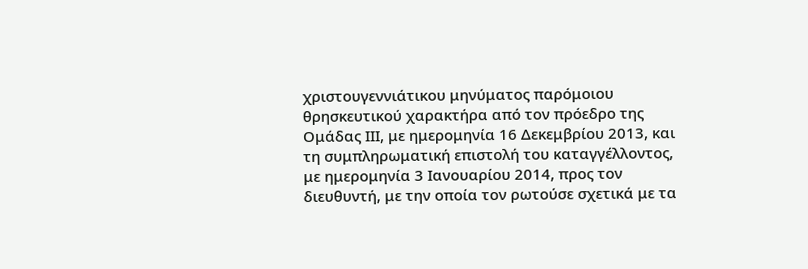χριστουγεννιάτικου μηνύματος παρόμοιου θρησκευτικού χαρακτήρα από τον πρόεδρο της Ομάδας ΙΙΙ, με ημερομηνία 16 Δεκεμβρίου 2013, και τη συμπληρωματική επιστολή του καταγγέλλοντος, με ημερομηνία 3 Ιανουαρίου 2014, προς τον διευθυντή, με την οποία τον ρωτούσε σχετικά με τα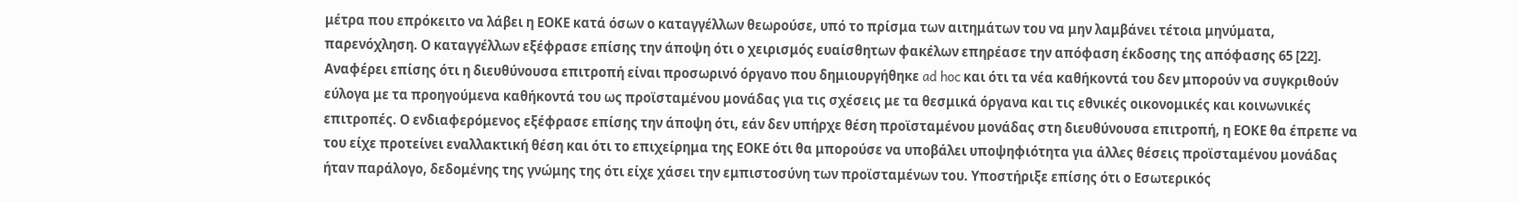μέτρα που επρόκειτο να λάβει η ΕΟΚΕ κατά όσων ο καταγγέλλων θεωρούσε, υπό το πρίσμα των αιτημάτων του να μην λαμβάνει τέτοια μηνύματα, παρενόχληση. Ο καταγγέλλων εξέφρασε επίσης την άποψη ότι ο χειρισμός ευαίσθητων φακέλων επηρέασε την απόφαση έκδοσης της απόφασης 65 [22]. Αναφέρει επίσης ότι η διευθύνουσα επιτροπή είναι προσωρινό όργανο που δημιουργήθηκε ad hoc και ότι τα νέα καθήκοντά του δεν μπορούν να συγκριθούν εύλογα με τα προηγούμενα καθήκοντά του ως προϊσταμένου μονάδας για τις σχέσεις με τα θεσμικά όργανα και τις εθνικές οικονομικές και κοινωνικές επιτροπές. Ο ενδιαφερόμενος εξέφρασε επίσης την άποψη ότι, εάν δεν υπήρχε θέση προϊσταμένου μονάδας στη διευθύνουσα επιτροπή, η ΕΟΚΕ θα έπρεπε να του είχε προτείνει εναλλακτική θέση και ότι το επιχείρημα της ΕΟΚΕ ότι θα μπορούσε να υποβάλει υποψηφιότητα για άλλες θέσεις προϊσταμένου μονάδας ήταν παράλογο, δεδομένης της γνώμης της ότι είχε χάσει την εμπιστοσύνη των προϊσταμένων του. Υποστήριξε επίσης ότι ο Εσωτερικός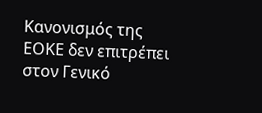Κανονισμός της ΕΟΚΕ δεν επιτρέπει στον Γενικό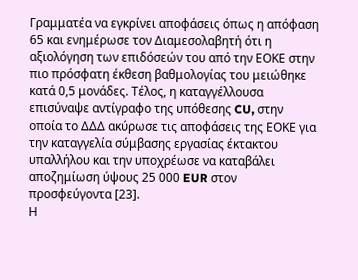Γραμματέα να εγκρίνει αποφάσεις όπως η απόφαση 65 και ενημέρωσε τον Διαμεσολαβητή ότι η αξιολόγηση των επιδόσεών του από την ΕΟΚΕ στην πιο πρόσφατη έκθεση βαθμολογίας του μειώθηκε κατά 0,5 μονάδες. Τέλος, η καταγγέλλουσα επισύναψε αντίγραφο της υπόθεσης CU, στην οποία το ΔΔΔ ακύρωσε τις αποφάσεις της ΕΟΚΕ για την καταγγελία σύμβασης εργασίας έκτακτου υπαλλήλου και την υποχρέωσε να καταβάλει αποζημίωση ύψους 25 000 EUR στον προσφεύγοντα [23].
Η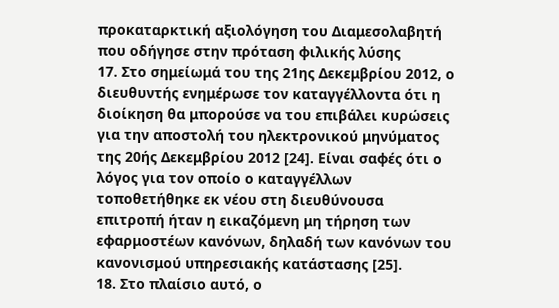προκαταρκτική αξιολόγηση του Διαμεσολαβητή που οδήγησε στην πρόταση φιλικής λύσης
17. Στο σημείωμά του της 21ης Δεκεμβρίου 2012, ο διευθυντής ενημέρωσε τον καταγγέλλοντα ότι η διοίκηση θα μπορούσε να του επιβάλει κυρώσεις για την αποστολή του ηλεκτρονικού μηνύματος της 20ής Δεκεμβρίου 2012 [24]. Είναι σαφές ότι ο λόγος για τον οποίο ο καταγγέλλων τοποθετήθηκε εκ νέου στη διευθύνουσα επιτροπή ήταν η εικαζόμενη μη τήρηση των εφαρμοστέων κανόνων, δηλαδή των κανόνων του κανονισμού υπηρεσιακής κατάστασης [25].
18. Στο πλαίσιο αυτό, ο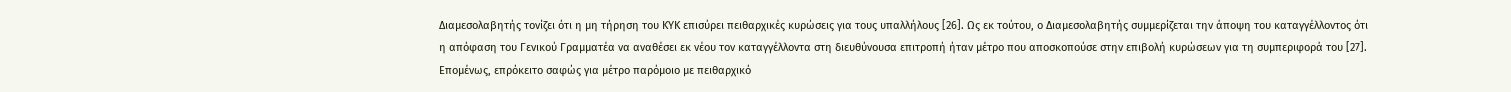Διαμεσολαβητής τονίζει ότι η μη τήρηση του ΚΥΚ επισύρει πειθαρχικές κυρώσεις για τους υπαλλήλους [26]. Ως εκ τούτου, ο Διαμεσολαβητής συμμερίζεται την άποψη του καταγγέλλοντος ότι η απόφαση του Γενικού Γραμματέα να αναθέσει εκ νέου τον καταγγέλλοντα στη διευθύνουσα επιτροπή ήταν μέτρο που αποσκοπούσε στην επιβολή κυρώσεων για τη συμπεριφορά του [27]. Επομένως, επρόκειτο σαφώς για μέτρο παρόμοιο με πειθαρχικό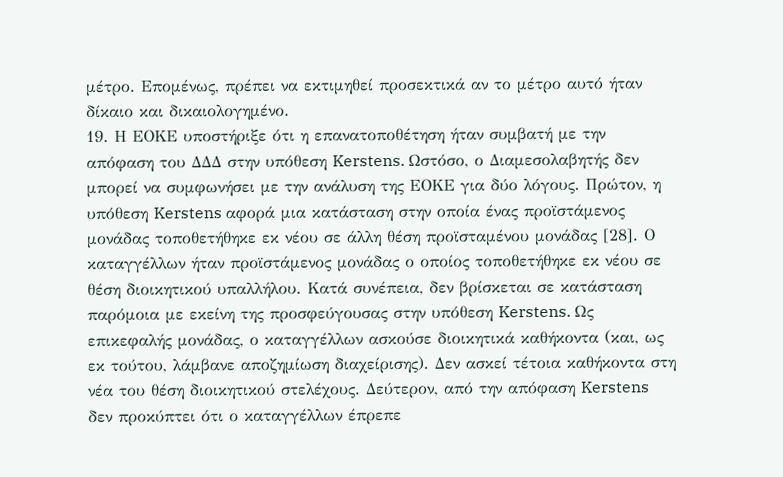μέτρο. Επομένως, πρέπει να εκτιμηθεί προσεκτικά αν το μέτρο αυτό ήταν δίκαιο και δικαιολογημένο.
19. Η ΕΟΚΕ υποστήριξε ότι η επανατοποθέτηση ήταν συμβατή με την απόφαση του ΔΔΔ στην υπόθεση Kerstens. Ωστόσο, ο Διαμεσολαβητής δεν μπορεί να συμφωνήσει με την ανάλυση της ΕΟΚΕ για δύο λόγους. Πρώτον, η υπόθεση Kerstens αφορά μια κατάσταση στην οποία ένας προϊστάμενος μονάδας τοποθετήθηκε εκ νέου σε άλλη θέση προϊσταμένου μονάδας [28]. Ο καταγγέλλων ήταν προϊστάμενος μονάδας ο οποίος τοποθετήθηκε εκ νέου σε θέση διοικητικού υπαλλήλου. Κατά συνέπεια, δεν βρίσκεται σε κατάσταση παρόμοια με εκείνη της προσφεύγουσας στην υπόθεση Kerstens. Ως επικεφαλής μονάδας, ο καταγγέλλων ασκούσε διοικητικά καθήκοντα (και, ως εκ τούτου, λάμβανε αποζημίωση διαχείρισης). Δεν ασκεί τέτοια καθήκοντα στη νέα του θέση διοικητικού στελέχους. Δεύτερον, από την απόφαση Kerstens δεν προκύπτει ότι ο καταγγέλλων έπρεπε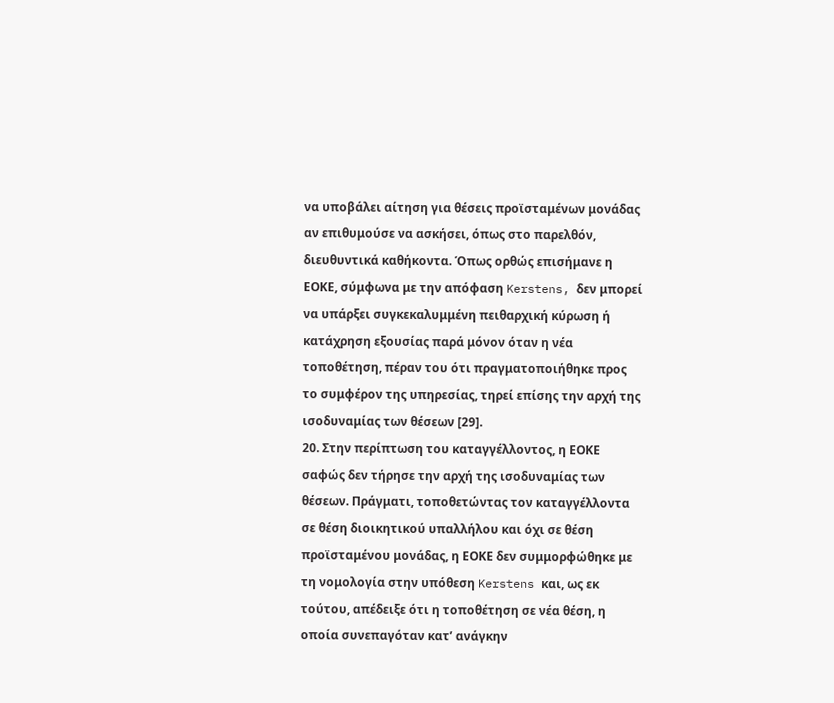να υποβάλει αίτηση για θέσεις προϊσταμένων μονάδας αν επιθυμούσε να ασκήσει, όπως στο παρελθόν, διευθυντικά καθήκοντα. Όπως ορθώς επισήμανε η ΕΟΚΕ, σύμφωνα με την απόφαση Kerstens, δεν μπορεί να υπάρξει συγκεκαλυμμένη πειθαρχική κύρωση ή κατάχρηση εξουσίας παρά μόνον όταν η νέα τοποθέτηση, πέραν του ότι πραγματοποιήθηκε προς το συμφέρον της υπηρεσίας, τηρεί επίσης την αρχή της ισοδυναμίας των θέσεων [29].
20. Στην περίπτωση του καταγγέλλοντος, η ΕΟΚΕ σαφώς δεν τήρησε την αρχή της ισοδυναμίας των θέσεων. Πράγματι, τοποθετώντας τον καταγγέλλοντα σε θέση διοικητικού υπαλλήλου και όχι σε θέση προϊσταμένου μονάδας, η ΕΟΚΕ δεν συμμορφώθηκε με τη νομολογία στην υπόθεση Kerstens και, ως εκ τούτου, απέδειξε ότι η τοποθέτηση σε νέα θέση, η οποία συνεπαγόταν κατ’ ανάγκην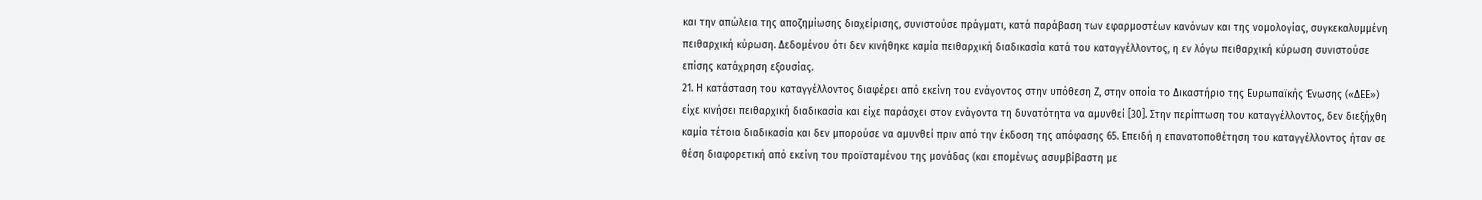και την απώλεια της αποζημίωσης διαχείρισης, συνιστούσε πράγματι, κατά παράβαση των εφαρμοστέων κανόνων και της νομολογίας, συγκεκαλυμμένη πειθαρχική κύρωση. Δεδομένου ότι δεν κινήθηκε καμία πειθαρχική διαδικασία κατά του καταγγέλλοντος, η εν λόγω πειθαρχική κύρωση συνιστούσε επίσης κατάχρηση εξουσίας.
21. Η κατάσταση του καταγγέλλοντος διαφέρει από εκείνη του ενάγοντος στην υπόθεση Ζ, στην οποία το Δικαστήριο της Ευρωπαϊκής Ένωσης («ΔΕΕ») είχε κινήσει πειθαρχική διαδικασία και είχε παράσχει στον ενάγοντα τη δυνατότητα να αμυνθεί [30]. Στην περίπτωση του καταγγέλλοντος, δεν διεξήχθη καμία τέτοια διαδικασία και δεν μπορούσε να αμυνθεί πριν από την έκδοση της απόφασης 65. Επειδή η επανατοποθέτηση του καταγγέλλοντος ήταν σε θέση διαφορετική από εκείνη του προϊσταμένου της μονάδας (και επομένως ασυμβίβαστη με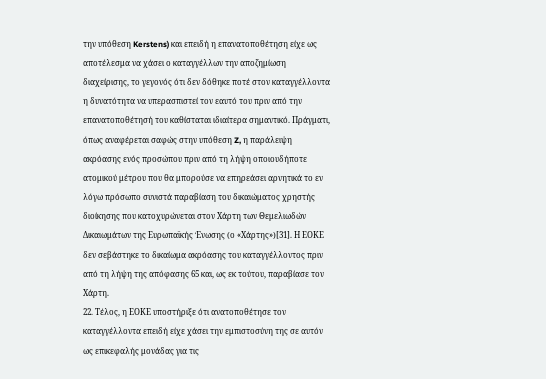την υπόθεση Kerstens) και επειδή η επανατοποθέτηση είχε ως αποτέλεσμα να χάσει ο καταγγέλλων την αποζημίωση διαχείρισης, το γεγονός ότι δεν δόθηκε ποτέ στον καταγγέλλοντα η δυνατότητα να υπερασπιστεί τον εαυτό του πριν από την επανατοποθέτησή του καθίσταται ιδιαίτερα σημαντικό. Πράγματι, όπως αναφέρεται σαφώς στην υπόθεση Z, η παράλειψη ακρόασης ενός προσώπου πριν από τη λήψη οποιουδήποτε ατομικού μέτρου που θα μπορούσε να επηρεάσει αρνητικά το εν λόγω πρόσωπο συνιστά παραβίαση του δικαιώματος χρηστής διοίκησης που κατοχυρώνεται στον Χάρτη των Θεμελιωδών Δικαιωμάτων της Ευρωπαϊκής Ένωσης (ο «Χάρτης»)[31]. Η ΕΟΚΕ δεν σεβάστηκε το δικαίωμα ακρόασης του καταγγέλλοντος πριν από τη λήψη της απόφασης 65 και, ως εκ τούτου, παραβίασε τον Χάρτη.
22. Τέλος, η ΕΟΚΕ υποστήριξε ότι ανατοποθέτησε τον καταγγέλλοντα επειδή είχε χάσει την εμπιστοσύνη της σε αυτόν ως επικεφαλής μονάδας για τις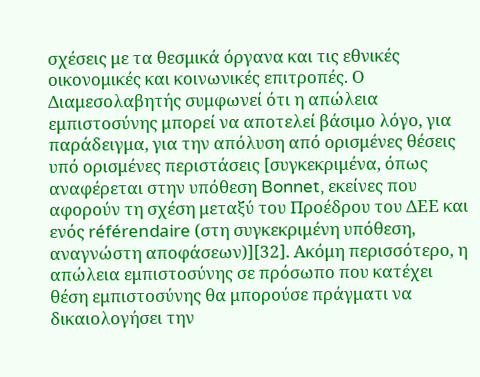σχέσεις με τα θεσμικά όργανα και τις εθνικές οικονομικές και κοινωνικές επιτροπές. Ο Διαμεσολαβητής συμφωνεί ότι η απώλεια εμπιστοσύνης μπορεί να αποτελεί βάσιμο λόγο, για παράδειγμα, για την απόλυση από ορισμένες θέσεις υπό ορισμένες περιστάσεις [συγκεκριμένα, όπως αναφέρεται στην υπόθεση Bonnet, εκείνες που αφορούν τη σχέση μεταξύ του Προέδρου του ΔΕΕ και ενός référendaire (στη συγκεκριμένη υπόθεση, αναγνώστη αποφάσεων)][32]. Ακόμη περισσότερο, η απώλεια εμπιστοσύνης σε πρόσωπο που κατέχει θέση εμπιστοσύνης θα μπορούσε πράγματι να δικαιολογήσει την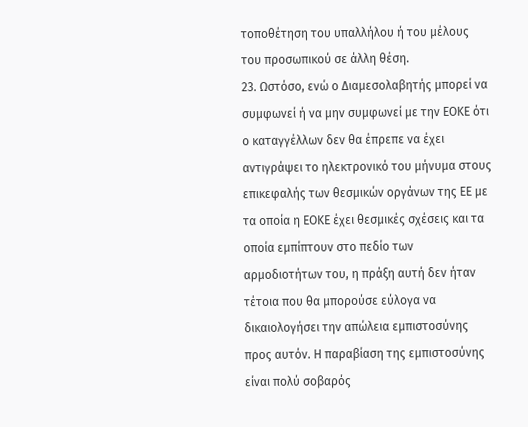τοποθέτηση του υπαλλήλου ή του μέλους του προσωπικού σε άλλη θέση.
23. Ωστόσο, ενώ ο Διαμεσολαβητής μπορεί να συμφωνεί ή να μην συμφωνεί με την ΕΟΚΕ ότι ο καταγγέλλων δεν θα έπρεπε να έχει αντιγράψει το ηλεκτρονικό του μήνυμα στους επικεφαλής των θεσμικών οργάνων της ΕΕ με τα οποία η ΕΟΚΕ έχει θεσμικές σχέσεις και τα οποία εμπίπτουν στο πεδίο των αρμοδιοτήτων του, η πράξη αυτή δεν ήταν τέτοια που θα μπορούσε εύλογα να δικαιολογήσει την απώλεια εμπιστοσύνης προς αυτόν. Η παραβίαση της εμπιστοσύνης είναι πολύ σοβαρός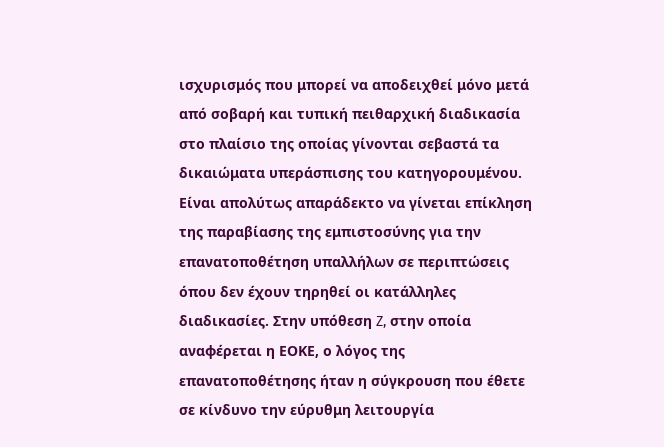ισχυρισμός που μπορεί να αποδειχθεί μόνο μετά από σοβαρή και τυπική πειθαρχική διαδικασία στο πλαίσιο της οποίας γίνονται σεβαστά τα δικαιώματα υπεράσπισης του κατηγορουμένου. Είναι απολύτως απαράδεκτο να γίνεται επίκληση της παραβίασης της εμπιστοσύνης για την επανατοποθέτηση υπαλλήλων σε περιπτώσεις όπου δεν έχουν τηρηθεί οι κατάλληλες διαδικασίες. Στην υπόθεση Z, στην οποία αναφέρεται η ΕΟΚΕ, ο λόγος της επανατοποθέτησης ήταν η σύγκρουση που έθετε σε κίνδυνο την εύρυθμη λειτουργία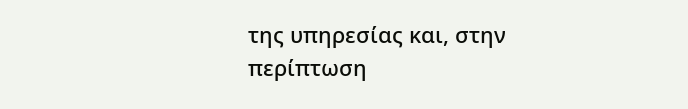της υπηρεσίας και, στην περίπτωση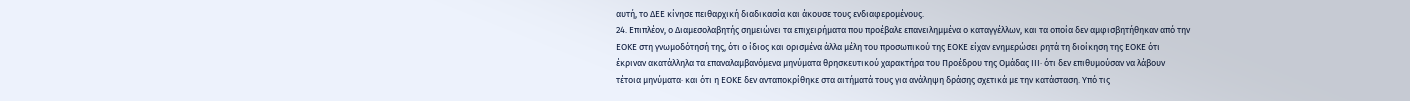αυτή, το ΔΕΕ κίνησε πειθαρχική διαδικασία και άκουσε τους ενδιαφερομένους.
24. Επιπλέον, ο Διαμεσολαβητής σημειώνει τα επιχειρήματα που προέβαλε επανειλημμένα ο καταγγέλλων, και τα οποία δεν αμφισβητήθηκαν από την ΕΟΚΕ στη γνωμοδότησή της, ότι ο ίδιος και ορισμένα άλλα μέλη του προσωπικού της ΕΟΚΕ είχαν ενημερώσει ρητά τη διοίκηση της ΕΟΚΕ ότι έκριναν ακατάλληλα τα επαναλαμβανόμενα μηνύματα θρησκευτικού χαρακτήρα του Προέδρου της Ομάδας ΙΙΙ· ότι δεν επιθυμούσαν να λάβουν τέτοια μηνύματα· και ότι η ΕΟΚΕ δεν ανταποκρίθηκε στα αιτήματά τους για ανάληψη δράσης σχετικά με την κατάσταση. Υπό τις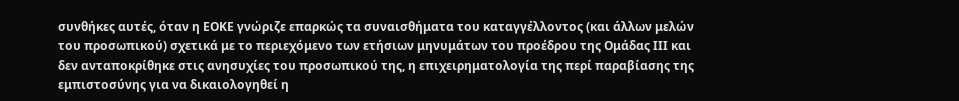συνθήκες αυτές, όταν η ΕΟΚΕ γνώριζε επαρκώς τα συναισθήματα του καταγγέλλοντος (και άλλων μελών του προσωπικού) σχετικά με το περιεχόμενο των ετήσιων μηνυμάτων του προέδρου της Ομάδας ΙΙΙ και δεν ανταποκρίθηκε στις ανησυχίες του προσωπικού της, η επιχειρηματολογία της περί παραβίασης της εμπιστοσύνης για να δικαιολογηθεί η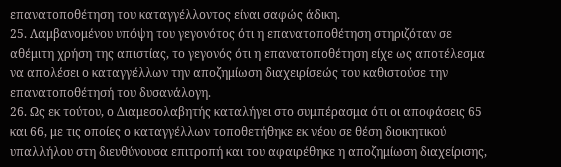επανατοποθέτηση του καταγγέλλοντος είναι σαφώς άδικη.
25. Λαμβανομένου υπόψη του γεγονότος ότι η επανατοποθέτηση στηριζόταν σε αθέμιτη χρήση της απιστίας, το γεγονός ότι η επανατοποθέτηση είχε ως αποτέλεσμα να απολέσει ο καταγγέλλων την αποζημίωση διαχειρίσεώς του καθιστούσε την επανατοποθέτησή του δυσανάλογη.
26. Ως εκ τούτου, ο Διαμεσολαβητής καταλήγει στο συμπέρασμα ότι οι αποφάσεις 65 και 66, με τις οποίες ο καταγγέλλων τοποθετήθηκε εκ νέου σε θέση διοικητικού υπαλλήλου στη διευθύνουσα επιτροπή και του αφαιρέθηκε η αποζημίωση διαχείρισης,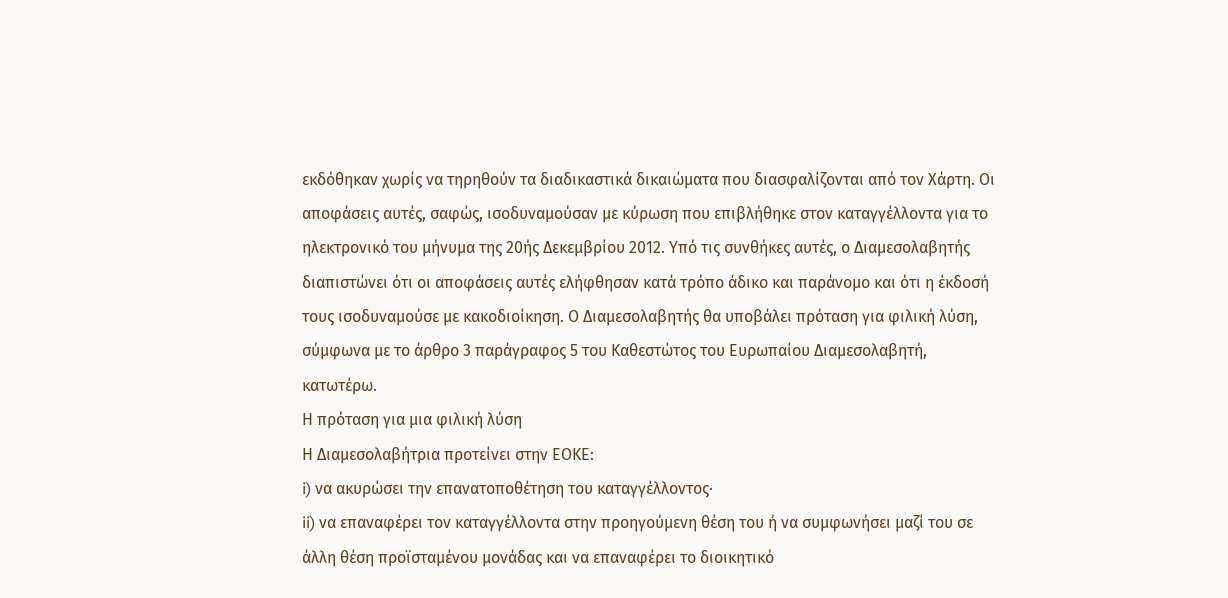εκδόθηκαν χωρίς να τηρηθούν τα διαδικαστικά δικαιώματα που διασφαλίζονται από τον Χάρτη. Οι αποφάσεις αυτές, σαφώς, ισοδυναμούσαν με κύρωση που επιβλήθηκε στον καταγγέλλοντα για το ηλεκτρονικό του μήνυμα της 20ής Δεκεμβρίου 2012. Υπό τις συνθήκες αυτές, ο Διαμεσολαβητής διαπιστώνει ότι οι αποφάσεις αυτές ελήφθησαν κατά τρόπο άδικο και παράνομο και ότι η έκδοσή τους ισοδυναμούσε με κακοδιοίκηση. Ο Διαμεσολαβητής θα υποβάλει πρόταση για φιλική λύση, σύμφωνα με το άρθρο 3 παράγραφος 5 του Καθεστώτος του Ευρωπαίου Διαμεσολαβητή, κατωτέρω.
Η πρόταση για μια φιλική λύση
Η Διαμεσολαβήτρια προτείνει στην ΕΟΚΕ:
i) να ακυρώσει την επανατοποθέτηση του καταγγέλλοντος·
ii) να επαναφέρει τον καταγγέλλοντα στην προηγούμενη θέση του ή να συμφωνήσει μαζί του σε άλλη θέση προϊσταμένου μονάδας και να επαναφέρει το διοικητικό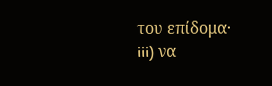του επίδομα·
iii) να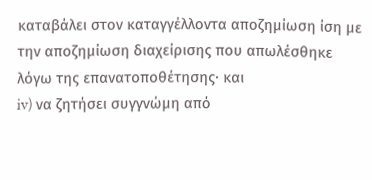καταβάλει στον καταγγέλλοντα αποζημίωση ίση με την αποζημίωση διαχείρισης που απωλέσθηκε λόγω της επανατοποθέτησης· και
iv) να ζητήσει συγγνώμη από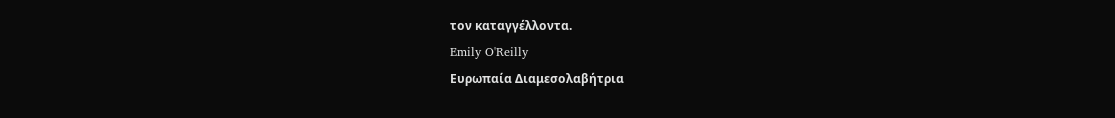τον καταγγέλλοντα.
Emily O'Reilly
Ευρωπαία Διαμεσολαβήτρια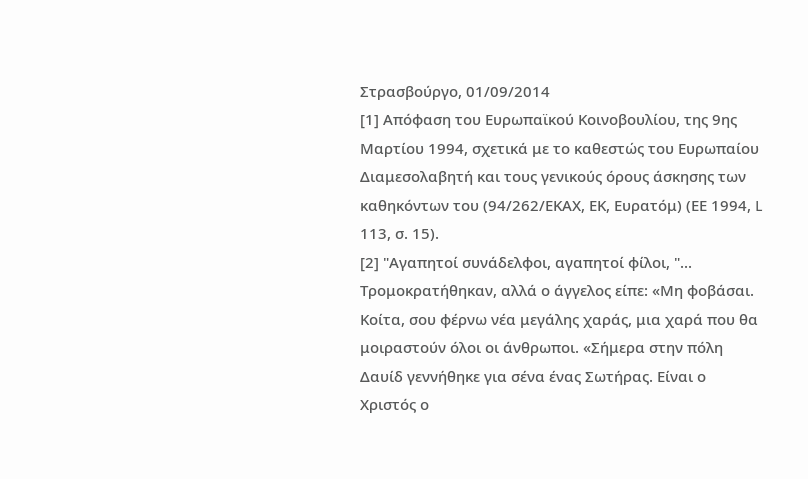Στρασβούργο, 01/09/2014
[1] Απόφαση του Ευρωπαϊκού Κοινοβουλίου, της 9ης Μαρτίου 1994, σχετικά με το καθεστώς του Ευρωπαίου Διαμεσολαβητή και τους γενικούς όρους άσκησης των καθηκόντων του (94/262/ΕΚΑΧ, ΕΚ, Ευρατόμ) (ΕΕ 1994, L 113, σ. 15).
[2] "Αγαπητοί συνάδελφοι, αγαπητοί φίλοι, "... Τρομοκρατήθηκαν, αλλά ο άγγελος είπε: «Μη φοβάσαι. Κοίτα, σου φέρνω νέα μεγάλης χαράς, μια χαρά που θα μοιραστούν όλοι οι άνθρωποι. «Σήμερα στην πόλη Δαυίδ γεννήθηκε για σένα ένας Σωτήρας. Είναι ο Χριστός ο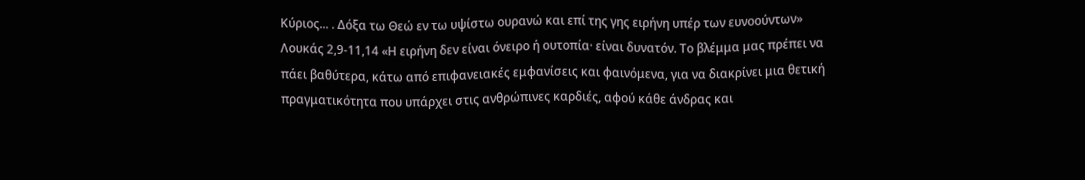Κύριος... . Δόξα τω Θεώ εν τω υψίστω ουρανώ και επί της γης ειρήνη υπέρ των ευνοούντων» Λουκάς 2,9-11,14 «Η ειρήνη δεν είναι όνειρο ή ουτοπία· είναι δυνατόν. Το βλέμμα μας πρέπει να πάει βαθύτερα, κάτω από επιφανειακές εμφανίσεις και φαινόμενα, για να διακρίνει μια θετική πραγματικότητα που υπάρχει στις ανθρώπινες καρδιές, αφού κάθε άνδρας και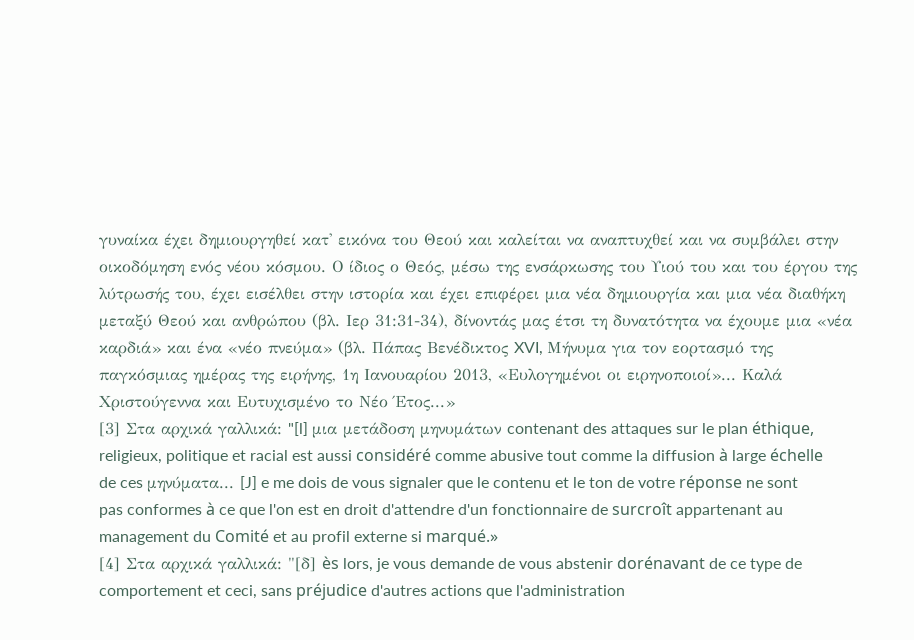γυναίκα έχει δημιουργηθεί κατ' εικόνα του Θεού και καλείται να αναπτυχθεί και να συμβάλει στην οικοδόμηση ενός νέου κόσμου. Ο ίδιος ο Θεός, μέσω της ενσάρκωσης του Υιού του και του έργου της λύτρωσής του, έχει εισέλθει στην ιστορία και έχει επιφέρει μια νέα δημιουργία και μια νέα διαθήκη μεταξύ Θεού και ανθρώπου (βλ. Ιερ 31:31-34), δίνοντάς μας έτσι τη δυνατότητα να έχουμε μια «νέα καρδιά» και ένα «νέο πνεύμα» (βλ. Πάπας Βενέδικτος XVI, Μήνυμα για τον εορτασμό της παγκόσμιας ημέρας της ειρήνης, 1η Ιανουαρίου 2013, «Ευλογημένοι οι ειρηνοποιοί»... Καλά Χριστούγεννα και Ευτυχισμένο το Νέο Έτος...»
[3] Στα αρχικά γαλλικά: "[l] μια μετάδοση μηνυμάτων contenant des attaques sur le plan éthique, religieux, politique et racial est aussi considéré comme abusive tout comme la diffusion à large échelle de ces μηνύματα... [J] e me dois de vous signaler que le contenu et le ton de votre réponse ne sont pas conformes à ce que l'on est en droit d'attendre d'un fonctionnaire de surcroît appartenant au management du Comité et au profil externe si marqué.»
[4] Στα αρχικά γαλλικά: "[δ] ès lors, je vous demande de vous abstenir dorénavant de ce type de comportement et ceci, sans préjudice d'autres actions que l'administration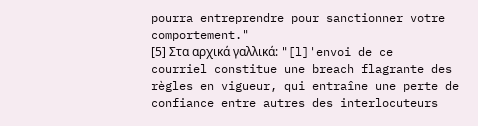pourra entreprendre pour sanctionner votre comportement."
[5] Στα αρχικά γαλλικά: "[l]'envoi de ce courriel constitue une breach flagrante des règles en vigueur, qui entraîne une perte de confiance entre autres des interlocuteurs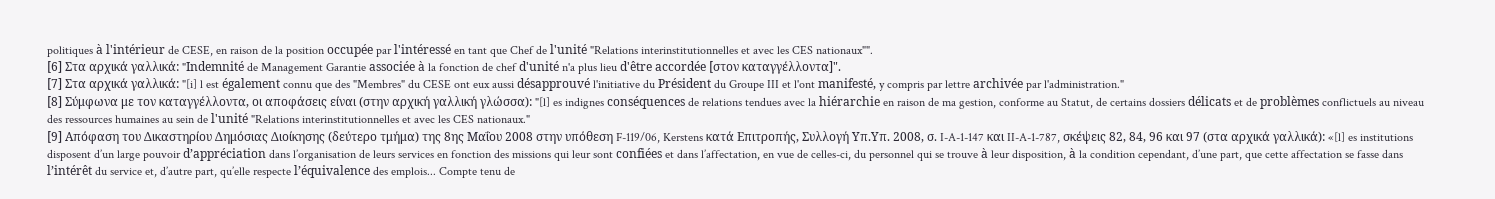politiques à l'intérieur de CESE, en raison de la position occupée par l'intéressé en tant que Chef de l'unité "Relations interinstitutionnelles et avec les CES nationaux"".
[6] Στα αρχικά γαλλικά: "Indemnité de Management Garantie associée à la fonction de chef d'unité n'a plus lieu d'être accordée [στον καταγγέλλοντα]".
[7] Στα αρχικά γαλλικά: "[i] l est également connu que des "Membres" du CESE ont eux aussi désapprouvé l'initiative du Président du Groupe III et l'ont manifesté, y compris par lettre archivée par l'administration."
[8] Σύμφωνα με τον καταγγέλλοντα, οι αποφάσεις είναι (στην αρχική γαλλική γλώσσα): "[l] es indignes conséquences de relations tendues avec la hiérarchie en raison de ma gestion, conforme au Statut, de certains dossiers délicats et de problèmes conflictuels au niveau des ressources humaines au sein de l'unité "Relations interinstitutionnelles et avec les CES nationaux."
[9] Απόφαση του Δικαστηρίου Δημόσιας Διοίκησης (δεύτερο τμήμα) της 8ης Μαΐου 2008 στην υπόθεση F-119/06, Kerstens κατά Επιτροπής, Συλλογή Υπ.Υπ. 2008, σ. I-A-1-147 και II-A-1-787, σκέψεις 82, 84, 96 και 97 (στα αρχικά γαλλικά): «[l] es institutions disposent d’un large pouvoir d’appréciation dans l’organisation de leurs services en fonction des missions qui leur sont confiées et dans l’affectation, en vue de celles-ci, du personnel qui se trouve à leur disposition, à la condition cependant, d’une part, que cette affectation se fasse dans l’intérêt du service et, d’autre part, qu’elle respecte l’équivalence des emplois... Compte tenu de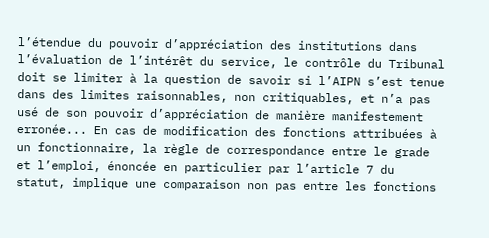l’étendue du pouvoir d’appréciation des institutions dans l’évaluation de l’intérêt du service, le contrôle du Tribunal doit se limiter à la question de savoir si l’AIPN s’est tenue dans des limites raisonnables, non critiquables, et n’a pas usé de son pouvoir d’appréciation de manière manifestement erronée... En cas de modification des fonctions attribuées à un fonctionnaire, la règle de correspondance entre le grade et l’emploi, énoncée en particulier par l’article 7 du statut, implique une comparaison non pas entre les fonctions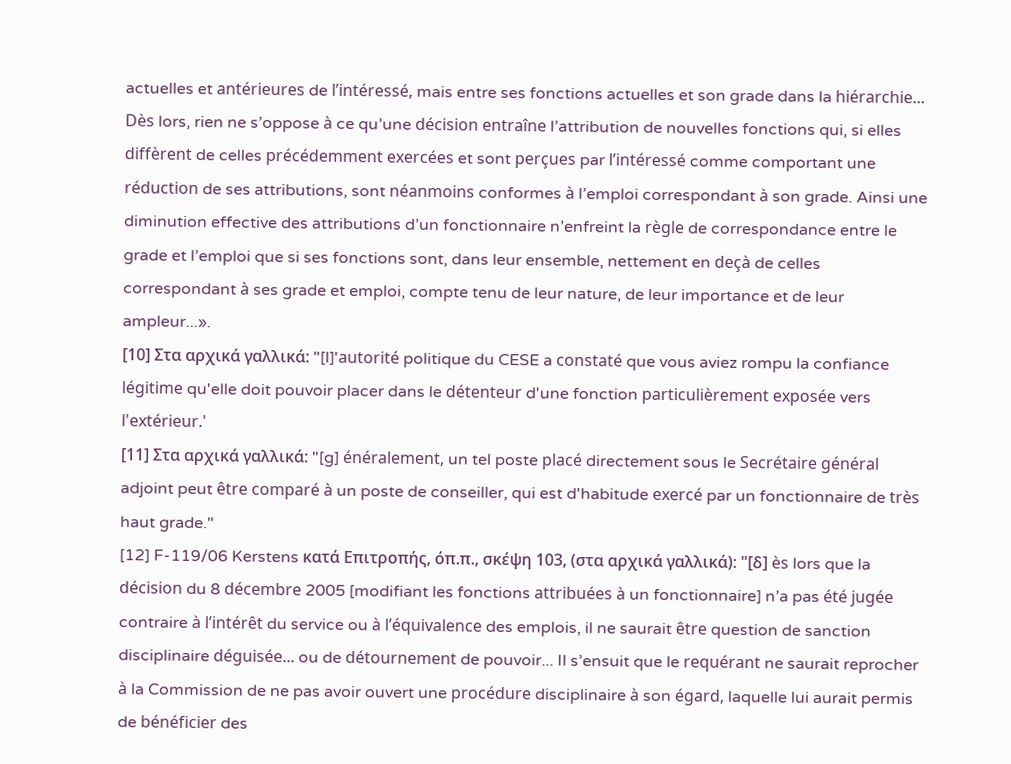actuelles et antérieures de l’intéressé, mais entre ses fonctions actuelles et son grade dans la hiérarchie... Dès lors, rien ne s’oppose à ce qu’une décision entraîne l’attribution de nouvelles fonctions qui, si elles diffèrent de celles précédemment exercées et sont perçues par l’intéressé comme comportant une réduction de ses attributions, sont néanmoins conformes à l’emploi correspondant à son grade. Ainsi une diminution effective des attributions d’un fonctionnaire n’enfreint la règle de correspondance entre le grade et l’emploi que si ses fonctions sont, dans leur ensemble, nettement en deçà de celles correspondant à ses grade et emploi, compte tenu de leur nature, de leur importance et de leur ampleur...».
[10] Στα αρχικά γαλλικά: "[l]'autorité politique du CESE a constaté que vous aviez rompu la confiance légitime qu'elle doit pouvoir placer dans le détenteur d'une fonction particulièrement exposée vers l'extérieur.'
[11] Στα αρχικά γαλλικά: "[g] énéralement, un tel poste placé directement sous le Secrétaire général adjoint peut être comparé à un poste de conseiller, qui est d'habitude exercé par un fonctionnaire de très haut grade."
[12] F-119/06 Kerstens κατά Επιτροπής, όπ.π., σκέψη 103, (στα αρχικά γαλλικά): "[δ] ès lors que la décision du 8 décembre 2005 [modifiant les fonctions attribuées à un fonctionnaire] n’a pas été jugée contraire à l’intérêt du service ou à l’équivalence des emplois, il ne saurait être question de sanction disciplinaire déguisée... ou de détournement de pouvoir... Il s’ensuit que le requérant ne saurait reprocher à la Commission de ne pas avoir ouvert une procédure disciplinaire à son égard, laquelle lui aurait permis de bénéficier des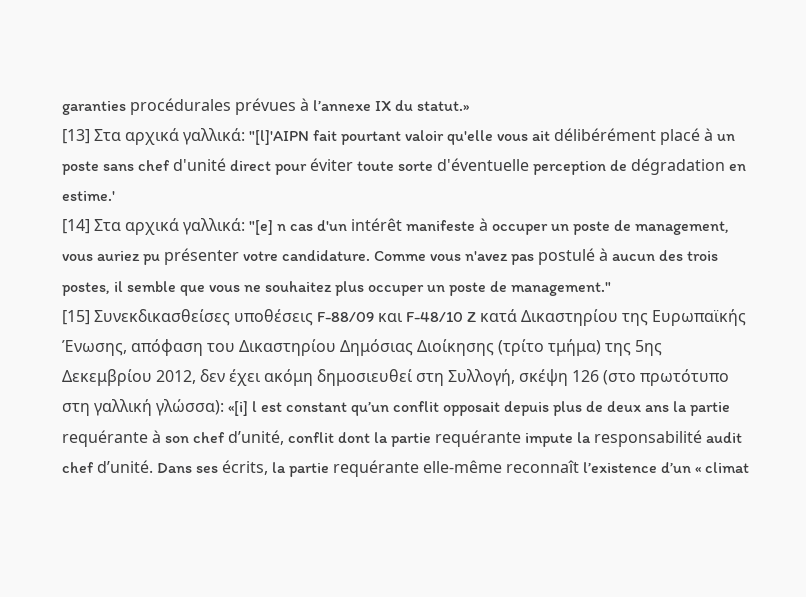garanties procédurales prévues à l’annexe IX du statut.»
[13] Στα αρχικά γαλλικά: "[l]'AIPN fait pourtant valoir qu'elle vous ait délibérément placé à un poste sans chef d'unité direct pour éviter toute sorte d'éventuelle perception de dégradation en estime.'
[14] Στα αρχικά γαλλικά: "[e] n cas d'un intérêt manifeste à occuper un poste de management, vous auriez pu présenter votre candidature. Comme vous n'avez pas postulé à aucun des trois postes, il semble que vous ne souhaitez plus occuper un poste de management."
[15] Συνεκδικασθείσες υποθέσεις F-88/09 και F-48/10 Z κατά Δικαστηρίου της Ευρωπαϊκής Ένωσης, απόφαση του Δικαστηρίου Δημόσιας Διοίκησης (τρίτο τμήμα) της 5ης Δεκεμβρίου 2012, δεν έχει ακόμη δημοσιευθεί στη Συλλογή, σκέψη 126 (στο πρωτότυπο στη γαλλική γλώσσα): «[i] l est constant qu’un conflit opposait depuis plus de deux ans la partie requérante à son chef d’unité, conflit dont la partie requérante impute la responsabilité audit chef d’unité. Dans ses écrits, la partie requérante elle-même reconnaît l’existence d’un « climat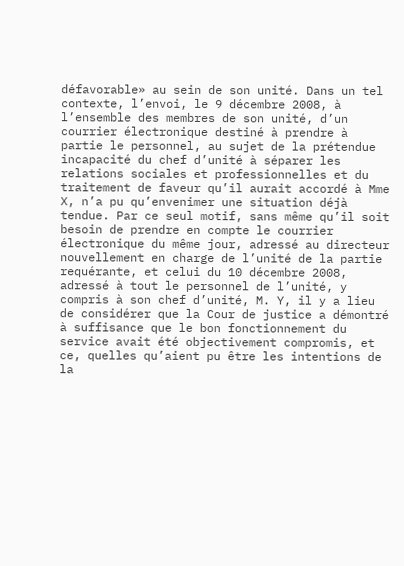défavorable» au sein de son unité. Dans un tel contexte, l’envoi, le 9 décembre 2008, à l’ensemble des membres de son unité, d’un courrier électronique destiné à prendre à partie le personnel, au sujet de la prétendue incapacité du chef d’unité à séparer les relations sociales et professionnelles et du traitement de faveur qu’il aurait accordé à Mme X, n’a pu qu’envenimer une situation déjà tendue. Par ce seul motif, sans même qu’il soit besoin de prendre en compte le courrier électronique du même jour, adressé au directeur nouvellement en charge de l’unité de la partie requérante, et celui du 10 décembre 2008, adressé à tout le personnel de l’unité, y compris à son chef d’unité, M. Y, il y a lieu de considérer que la Cour de justice a démontré à suffisance que le bon fonctionnement du service avait été objectivement compromis, et ce, quelles qu’aient pu être les intentions de la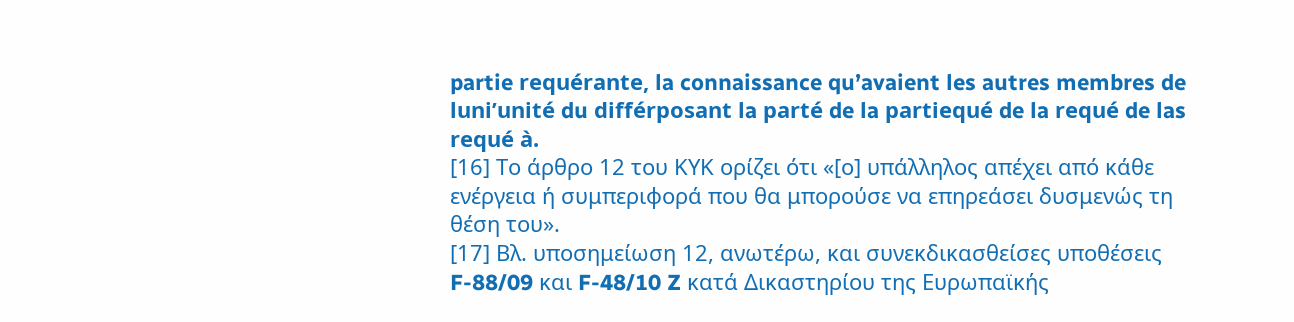partie requérante, la connaissance qu’avaient les autres membres de luni’unité du différposant la parté de la partiequé de la requé de las requé à.
[16] Το άρθρο 12 του ΚΥΚ ορίζει ότι «[ο] υπάλληλος απέχει από κάθε ενέργεια ή συμπεριφορά που θα μπορούσε να επηρεάσει δυσμενώς τη θέση του».
[17] Βλ. υποσημείωση 12, ανωτέρω, και συνεκδικασθείσες υποθέσεις F-88/09 και F-48/10 Z κατά Δικαστηρίου της Ευρωπαϊκής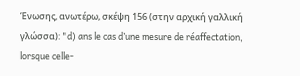Ένωσης, ανωτέρω, σκέψη 156 (στην αρχική γαλλική γλώσσα): "d) ans le cas d’une mesure de réaffectation, lorsque celle-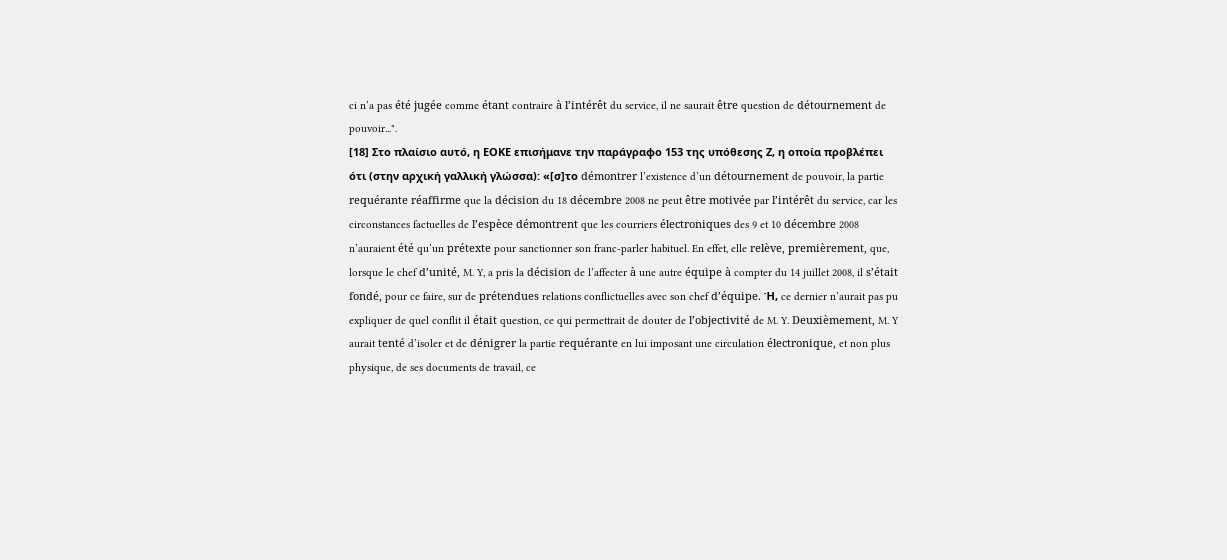ci n’a pas été jugée comme étant contraire à l’intérêt du service, il ne saurait être question de détournement de pouvoir...".
[18] Στο πλαίσιο αυτό, η ΕΟΚΕ επισήμανε την παράγραφο 153 της υπόθεσης Ζ, η οποία προβλέπει ότι (στην αρχική γαλλική γλώσσα): «[σ]το démontrer l’existence d’un détournement de pouvoir, la partie requérante réaffirme que la décision du 18 décembre 2008 ne peut être motivée par l’intérêt du service, car les circonstances factuelles de l’espèce démontrent que les courriers électroniques des 9 et 10 décembre 2008 n’auraient été qu’un prétexte pour sanctionner son franc-parler habituel. En effet, elle relève, premièrement, que, lorsque le chef d’unité, M. Y, a pris la décision de l’affecter à une autre équipe à compter du 14 juillet 2008, il s’était fondé, pour ce faire, sur de prétendues relations conflictuelles avec son chef d’équipe. Ή, ce dernier n’aurait pas pu expliquer de quel conflit il était question, ce qui permettrait de douter de l’objectivité de M. Y. Deuxièmement, M. Y aurait tenté d’isoler et de dénigrer la partie requérante en lui imposant une circulation électronique, et non plus physique, de ses documents de travail, ce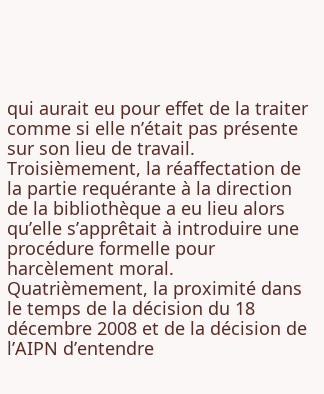qui aurait eu pour effet de la traiter comme si elle n’était pas présente sur son lieu de travail. Troisièmement, la réaffectation de la partie requérante à la direction de la bibliothèque a eu lieu alors qu’elle s’apprêtait à introduire une procédure formelle pour harcèlement moral. Quatrièmement, la proximité dans le temps de la décision du 18 décembre 2008 et de la décision de l’AIPN d’entendre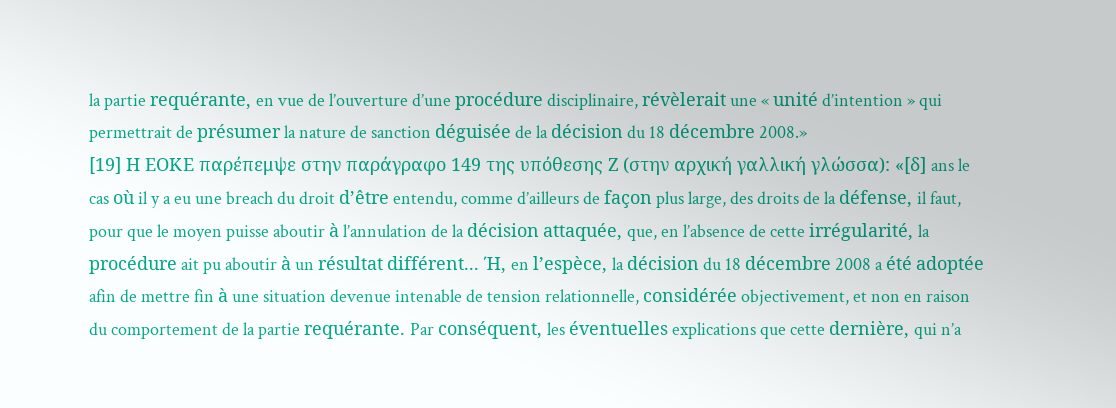la partie requérante, en vue de l’ouverture d’une procédure disciplinaire, révèlerait une « unité d’intention » qui permettrait de présumer la nature de sanction déguisée de la décision du 18 décembre 2008.»
[19] Η ΕΟΚΕ παρέπεμψε στην παράγραφο 149 της υπόθεσης Ζ (στην αρχική γαλλική γλώσσα): «[δ] ans le cas où il y a eu une breach du droit d’être entendu, comme d’ailleurs de façon plus large, des droits de la défense, il faut, pour que le moyen puisse aboutir à l’annulation de la décision attaquée, que, en l’absence de cette irrégularité, la procédure ait pu aboutir à un résultat différent... Ή, en l’espèce, la décision du 18 décembre 2008 a été adoptée afin de mettre fin à une situation devenue intenable de tension relationnelle, considérée objectivement, et non en raison du comportement de la partie requérante. Par conséquent, les éventuelles explications que cette dernière, qui n’a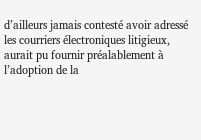d’ailleurs jamais contesté avoir adressé les courriers électroniques litigieux, aurait pu fournir préalablement à l’adoption de la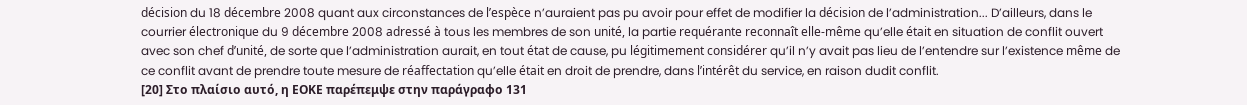décision du 18 décembre 2008 quant aux circonstances de l’espèce n’auraient pas pu avoir pour effet de modifier la décision de l’administration... D’ailleurs, dans le courrier électronique du 9 décembre 2008 adressé à tous les membres de son unité, la partie requérante reconnaît elle-même qu’elle était en situation de conflit ouvert avec son chef d’unité, de sorte que l’administration aurait, en tout état de cause, pu légitimement considérer qu’il n’y avait pas lieu de l’entendre sur l’existence même de ce conflit avant de prendre toute mesure de réaffectation qu’elle était en droit de prendre, dans l’intérêt du service, en raison dudit conflit.
[20] Στο πλαίσιο αυτό, η ΕΟΚΕ παρέπεμψε στην παράγραφο 131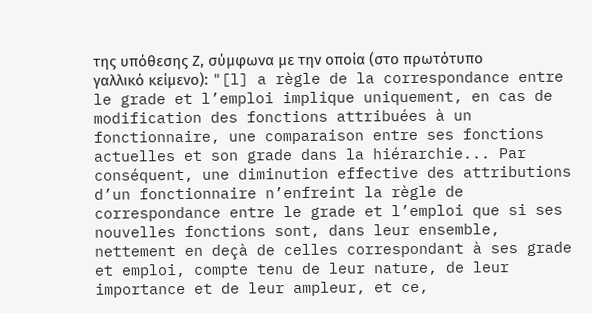της υπόθεσης Ζ, σύμφωνα με την οποία (στο πρωτότυπο γαλλικό κείμενο): "[l] a règle de la correspondance entre le grade et l’emploi implique uniquement, en cas de modification des fonctions attribuées à un fonctionnaire, une comparaison entre ses fonctions actuelles et son grade dans la hiérarchie... Par conséquent, une diminution effective des attributions d’un fonctionnaire n’enfreint la règle de correspondance entre le grade et l’emploi que si ses nouvelles fonctions sont, dans leur ensemble, nettement en deçà de celles correspondant à ses grade et emploi, compte tenu de leur nature, de leur importance et de leur ampleur, et ce,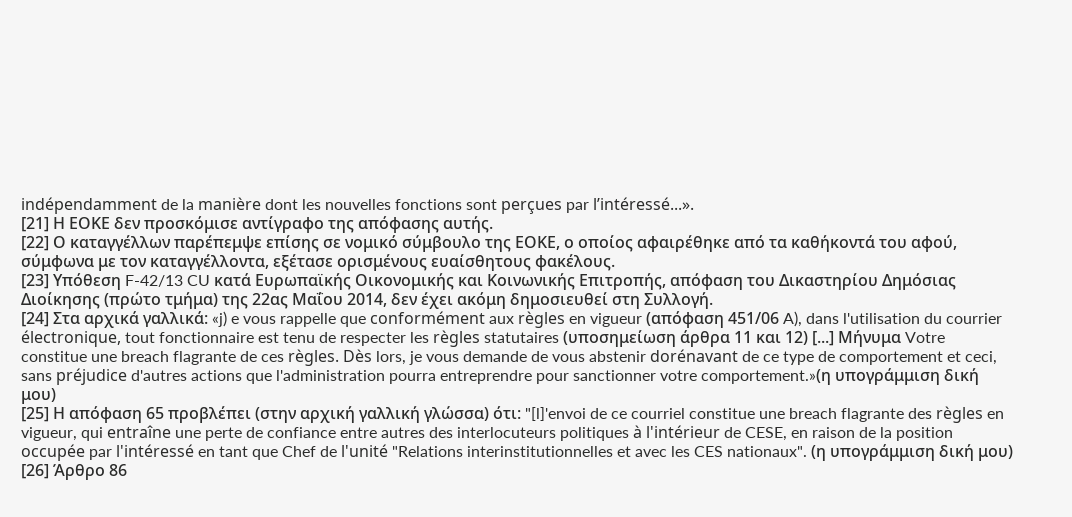indépendamment de la manière dont les nouvelles fonctions sont perçues par l’intéressé...».
[21] Η ΕΟΚΕ δεν προσκόμισε αντίγραφο της απόφασης αυτής.
[22] Ο καταγγέλλων παρέπεμψε επίσης σε νομικό σύμβουλο της ΕΟΚΕ, ο οποίος αφαιρέθηκε από τα καθήκοντά του αφού, σύμφωνα με τον καταγγέλλοντα, εξέτασε ορισμένους ευαίσθητους φακέλους.
[23] Υπόθεση F-42/13 CU κατά Ευρωπαϊκής Οικονομικής και Κοινωνικής Επιτροπής, απόφαση του Δικαστηρίου Δημόσιας Διοίκησης (πρώτο τμήμα) της 22ας Μαΐου 2014, δεν έχει ακόμη δημοσιευθεί στη Συλλογή.
[24] Στα αρχικά γαλλικά: «j) e vous rappelle que conformément aux règles en vigueur (απόφαση 451/06 A), dans l'utilisation du courrier électronique, tout fonctionnaire est tenu de respecter les règles statutaires (υποσημείωση άρθρα 11 και 12) [...] Μήνυμα Votre constitue une breach flagrante de ces règles. Dès lors, je vous demande de vous abstenir dorénavant de ce type de comportement et ceci, sans préjudice d'autres actions que l'administration pourra entreprendre pour sanctionner votre comportement.»(η υπογράμμιση δική μου)
[25] Η απόφαση 65 προβλέπει (στην αρχική γαλλική γλώσσα) ότι: "[l]'envoi de ce courriel constitue une breach flagrante des règles en vigueur, qui entraîne une perte de confiance entre autres des interlocuteurs politiques à l'intérieur de CESE, en raison de la position occupée par l'intéressé en tant que Chef de l'unité "Relations interinstitutionnelles et avec les CES nationaux". (η υπογράμμιση δική μου)
[26] Άρθρο 86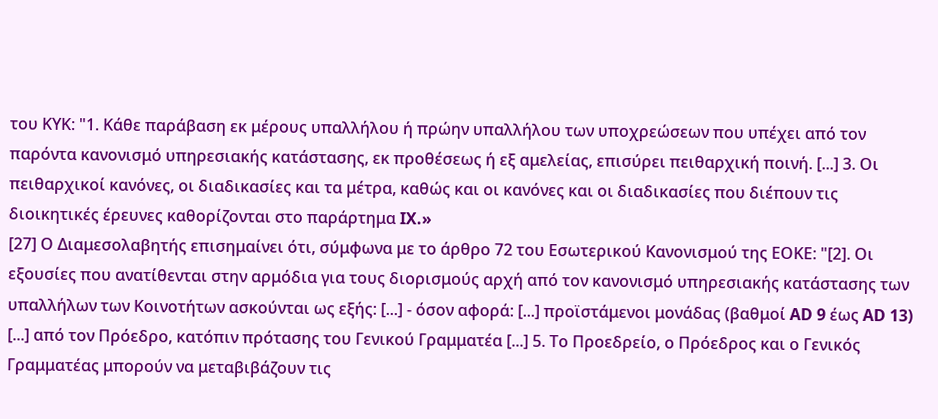του ΚΥΚ: "1. Κάθε παράβαση εκ μέρους υπαλλήλου ή πρώην υπαλλήλου των υποχρεώσεων που υπέχει από τον παρόντα κανονισμό υπηρεσιακής κατάστασης, εκ προθέσεως ή εξ αμελείας, επισύρει πειθαρχική ποινή. [...] 3. Οι πειθαρχικοί κανόνες, οι διαδικασίες και τα μέτρα, καθώς και οι κανόνες και οι διαδικασίες που διέπουν τις διοικητικές έρευνες καθορίζονται στο παράρτημα IX.»
[27] Ο Διαμεσολαβητής επισημαίνει ότι, σύμφωνα με το άρθρο 72 του Εσωτερικού Κανονισμού της ΕΟΚΕ: "[2]. Οι εξουσίες που ανατίθενται στην αρμόδια για τους διορισμούς αρχή από τον κανονισμό υπηρεσιακής κατάστασης των υπαλλήλων των Κοινοτήτων ασκούνται ως εξής: [...] - όσον αφορά: [...] προϊστάμενοι μονάδας (βαθμοί AD 9 έως AD 13) [...] από τον Πρόεδρο, κατόπιν πρότασης του Γενικού Γραμματέα [...] 5. Το Προεδρείο, ο Πρόεδρος και ο Γενικός Γραμματέας μπορούν να μεταβιβάζουν τις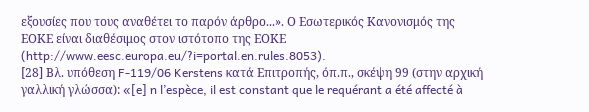εξουσίες που τους αναθέτει το παρόν άρθρο...». Ο Εσωτερικός Κανονισμός της ΕΟΚΕ είναι διαθέσιμος στον ιστότοπο της ΕΟΚΕ (http://www.eesc.europa.eu/?i=portal.en.rules.8053).
[28] Βλ. υπόθεση F-119/06 Kerstens κατά Επιτροπής, όπ.π., σκέψη 99 (στην αρχική γαλλική γλώσσα): «[e] n l’espèce, il est constant que le requérant a été affecté à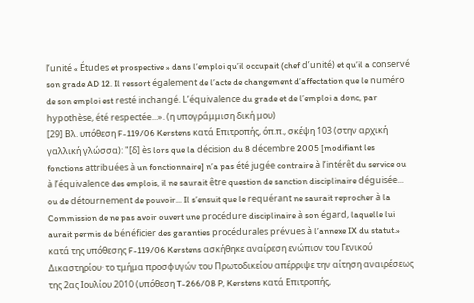l’unité « Études et prospective » dans l’emploi qu’il occupait (chef d’unité) et qu’il a conservé son grade AD 12. Il ressort également de l’acte de changement d’affectation que le numéro de son emploi est resté inchangé. L’équivalence du grade et de l’emploi a donc, par hypothèse, été respectée...». (η υπογράμμιση δική μου)
[29] Βλ. υπόθεση F-119/06 Kerstens κατά Επιτροπής, όπ.π., σκέψη 103 (στην αρχική γαλλική γλώσσα): "[δ] ès lors que la décision du 8 décembre 2005 [modifiant les fonctions attribuées à un fonctionnaire] n’a pas été jugée contraire à l’intérêt du service ou à l’équivalence des emplois, il ne saurait être question de sanction disciplinaire déguisée... ou de détournement de pouvoir... Il s’ensuit que le requérant ne saurait reprocher à la Commission de ne pas avoir ouvert une procédure disciplinaire à son égard, laquelle lui aurait permis de bénéficier des garanties procédurales prévues à l’annexe IX du statut.»
κατά της υπόθεσης F-119/06 Kerstens ασκήθηκε αναίρεση ενώπιον του Γενικού Δικαστηρίου· το τμήμα προσφυγών του Πρωτοδικείου απέρριψε την αίτηση αναιρέσεως της 2ας Ιουλίου 2010 (υπόθεση T-266/08 P, Kerstens κατά Επιτροπής,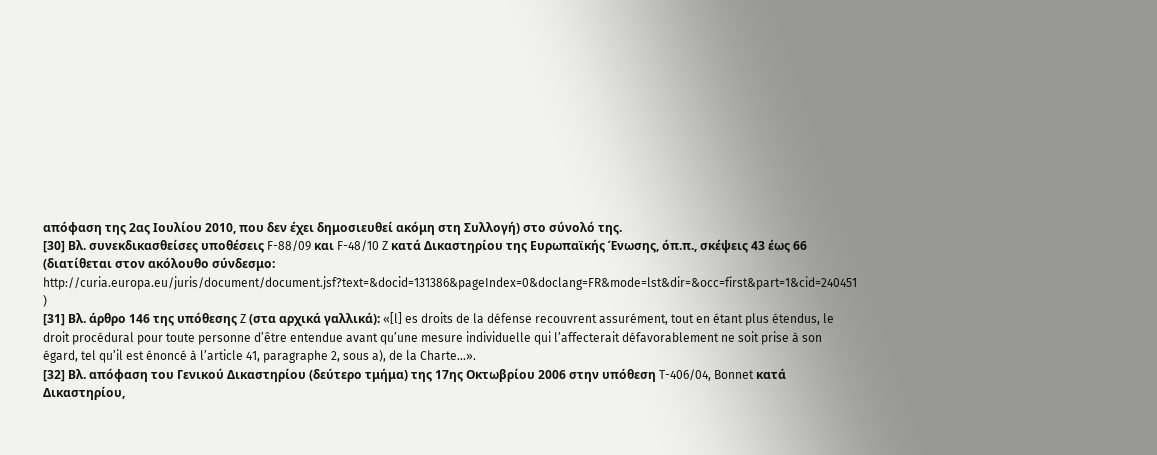απόφαση της 2ας Ιουλίου 2010, που δεν έχει δημοσιευθεί ακόμη στη Συλλογή) στο σύνολό της.
[30] Βλ. συνεκδικασθείσες υποθέσεις F-88/09 και F-48/10 Z κατά Δικαστηρίου της Ευρωπαϊκής Ένωσης, όπ.π., σκέψεις 43 έως 66 (διατίθεται στον ακόλουθο σύνδεσμο: http://curia.europa.eu/juris/document/document.jsf?text=&docid=131386&pageIndex=0&doclang=FR&mode=lst&dir=&occ=first&part=1&cid=240451 )
[31] Βλ. άρθρο 146 της υπόθεσης Z (στα αρχικά γαλλικά): «[l] es droits de la défense recouvrent assurément, tout en étant plus étendus, le droit procédural pour toute personne d’être entendue avant qu’une mesure individuelle qui l’affecterait défavorablement ne soit prise à son égard, tel qu’il est énoncé à l’article 41, paragraphe 2, sous a), de la Charte...».
[32] Βλ. απόφαση του Γενικού Δικαστηρίου (δεύτερο τμήμα) της 17ης Οκτωβρίου 2006 στην υπόθεση T-406/04, Bonnet κατά Δικαστηρίου,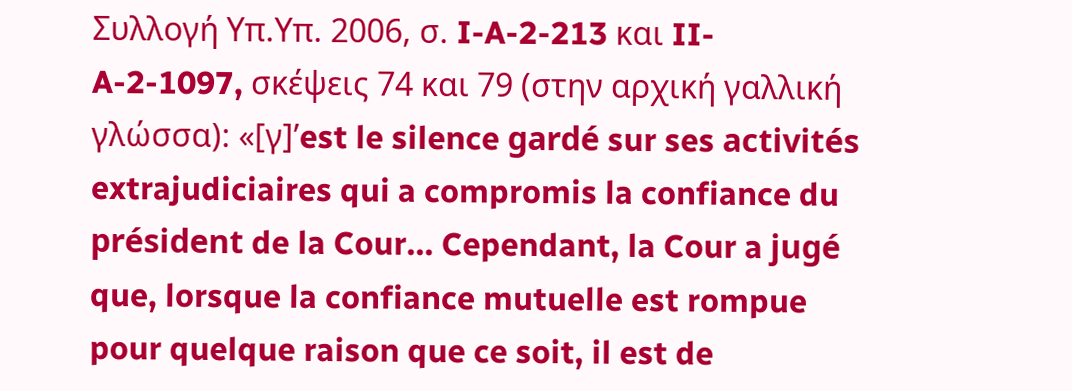Συλλογή Υπ.Υπ. 2006, σ. I-A-2-213 και II-A-2-1097, σκέψεις 74 και 79 (στην αρχική γαλλική γλώσσα): «[γ]’est le silence gardé sur ses activités extrajudiciaires qui a compromis la confiance du président de la Cour... Cependant, la Cour a jugé que, lorsque la confiance mutuelle est rompue pour quelque raison que ce soit, il est de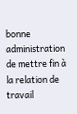bonne administration de mettre fin à la relation de travail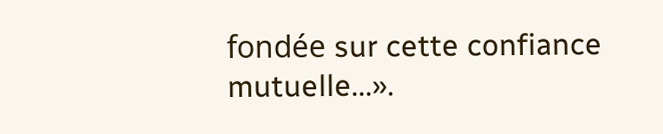fondée sur cette confiance mutuelle...».